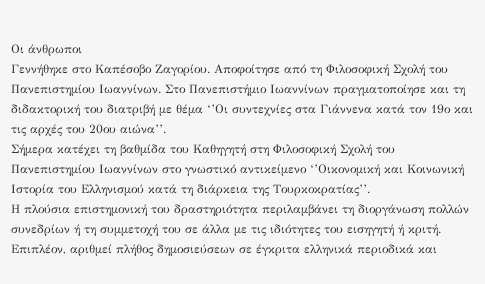Οι άνθρωποι
Γεννήθηκε στο Καπέσοβο Ζαγορίου. Αποφοίτησε από τη Φιλοσοφική Σχολή του Πανεπιστημίου Ιωαννίνων. Στο Πανεπιστήμιο Ιωαννίνων πραγματοποίησε και τη διδακτορική του διατριβή με θέμα ‘’Οι συντεχνίες στα Γιάννενα κατά τον 19ο και τις αρχές του 20ου αιώνα’’.
Σήμερα κατέχει τη βαθμίδα του Καθηγητή στη Φιλοσοφική Σχολή του Πανεπιστημίου Ιωαννίνων στο γνωστικό αντικείμενο ‘’Οικονομική και Κοινωνική Ιστορία του Ελληνισμού κατά τη διάρκεια της Τουρκοκρατίας’’.
Η πλούσια επιστημονική του δραστηριότητα περιλαμβάνει τη διοργάνωση πολλών συνεδρίων ή τη συμμετοχή του σε άλλα με τις ιδιότητες του εισηγητή ή κριτή. Επιπλέον, αριθμεί πλήθος δημοσιεύσεων σε έγκριτα ελληνικά περιοδικά και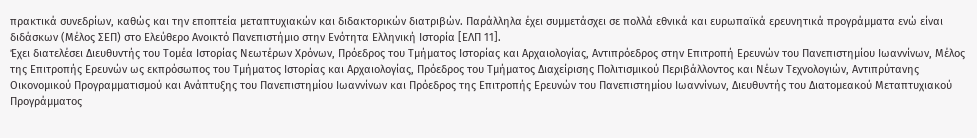πρακτικά συνεδρίων, καθώς και την εποπτεία μεταπτυχιακών και διδακτορικών διατριβών. Παράλληλα έχει συμμετάσχει σε πολλά εθνικά και ευρωπαϊκά ερευνητικά προγράμματα ενώ είναι διδάσκων (Μέλος ΣΕΠ) στο Ελεύθερο Ανοικτό Πανεπιστήμιο στην Ενότητα Ελληνική Ιστορία [ΕΛΠ 11].
Έχει διατελέσει Διευθυντής του Τομέα Ιστορίας Νεωτέρων Χρόνων, Πρόεδρος του Τμήματος Ιστορίας και Αρχαιολογίας, Αντιπρόεδρος στην Επιτροπή Ερευνών του Πανεπιστημίου Ιωαννίνων, Μέλος της Επιτροπής Ερευνών ως εκπρόσωπος του Τμήματος Ιστορίας και Αρχαιολογίας, Πρόεδρος του Τμήματος Διαχείρισης Πολιτισμικού Περιβάλλοντος και Νέων Τεχνολογιών, Αντιπρύτανης Οικονομικού Προγραμματισμού και Ανάπτυξης του Πανεπιστημίου Ιωαννίνων και Πρόεδρος της Επιτροπής Ερευνών του Πανεπιστημίου Ιωαννίνων, Διευθυντής του Διατομεακού Μεταπτυχιακού Προγράμματος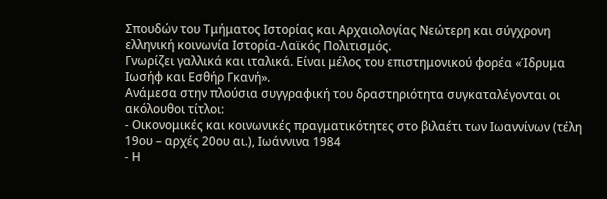Σπουδών του Τμήματος Ιστορίας και Αρχαιολογίας Νεώτερη και σύγχρονη ελληνική κοινωνία Ιστορία-Λαϊκός Πολιτισμός.
Γνωρίζει γαλλικά και ιταλικά. Είναι μέλος του επιστημονικού φορέα «Ίδρυμα Ιωσήφ και Εσθήρ Γκανή».
Ανάμεσα στην πλούσια συγγραφική του δραστηριότητα συγκαταλέγονται οι ακόλουθοι τίτλοι:
- Οικονομικές και κοινωνικές πραγματικότητες στο βιλαέτι των Ιωαννίνων (τέλη 19ου – αρχές 20ου αι.), Ιωάννινα 1984
- Η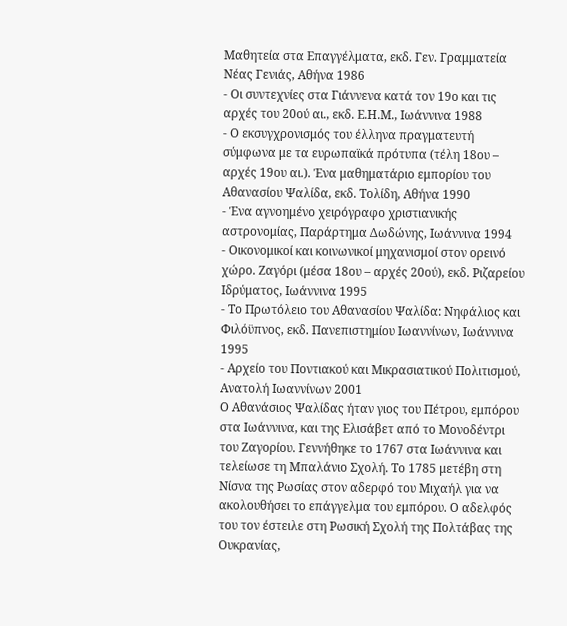Μαθητεία στα Επαγγέλματα, εκδ. Γεν. Γραμματεία Νέας Γενιάς, Αθήνα 1986
- Οι συντεχνίες στα Γιάννενα κατά τον 19ο και τις αρχές του 20ού αι., εκδ. Ε.Η.Μ., Ιωάννινα 1988
- Ο εκσυγχρονισμός του έλληνα πραγματευτή σύμφωνα με τα ευρωπαϊκά πρότυπα (τέλη 18ου – αρχές 19ου αι.). Ένα μαθηματάριο εμπορίου του Αθανασίου Ψαλίδα, εκδ. Τολίδη, Αθήνα 1990
- Ένα αγνοημένο χειρόγραφο χριστιανικής αστρονομίας, Παράρτημα Δωδώνης, Ιωάννινα 1994
- Οικονομικοί και κοινωνικοί μηχανισμοί στον ορεινό χώρο. Ζαγόρι (μέσα 18ου – αρχές 20ού), εκδ. Ριζαρείου Ιδρύματος, Ιωάννινα 1995
- Το Πρωτόλειο του Αθανασίου Ψαλίδα: Νηφάλιος και Φιλόϋπνος, εκδ. Πανεπιστημίου Ιωαννίνων, Ιωάννινα 1995
- Αρχείο του Ποντιακού και Μικρασιατικού Πολιτισμού, Ανατολή Ιωαννίνων 2001
Ο Αθανάσιος Ψαλίδας ήταν γιος του Πέτρου, εμπόρου στα Ιωάννινα, και της Ελισάβετ από το Μονοδέντρι του Ζαγορίου. Γεννήθηκε το 1767 στα Ιωάννινα και τελείωσε τη Μπαλάνιο Σχολή. Το 1785 μετέβη στη Νίσνα της Ρωσίας στον αδερφό του Μιχαήλ για να ακολουθήσει το επάγγελμα του εμπόρου. Ο αδελφός του τον έστειλε στη Ρωσική Σχολή της Πολτάβας της Ουκρανίας,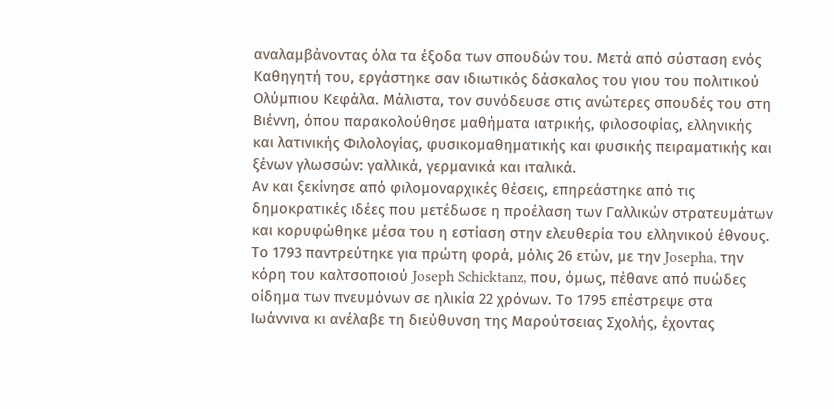αναλαμβάνοντας όλα τα έξοδα των σπουδών του. Μετά από σύσταση ενός Καθηγητή του, εργάστηκε σαν ιδιωτικός δάσκαλος του γιου του πολιτικού Ολύμπιου Κεφάλα. Μάλιστα, τον συνόδευσε στις ανώτερες σπουδές του στη Βιέννη, όπου παρακολούθησε μαθήματα ιατρικής, φιλοσοφίας, ελληνικής και λατινικής Φιλολογίας, φυσικομαθηματικής και φυσικής πειραματικής και ξένων γλωσσών: γαλλικά, γερμανικά και ιταλικά.
Αν και ξεκίνησε από φιλομοναρχικές θέσεις, επηρεάστηκε από τις δημοκρατικές ιδέες που μετέδωσε η προέλαση των Γαλλικών στρατευμάτων και κορυφώθηκε μέσα του η εστίαση στην ελευθερία του ελληνικού έθνους.
Το 1793 παντρεύτηκε για πρώτη φορά, μόλις 26 ετών, με την Josepha, την κόρη του καλτσοποιού Joseph Schicktanz, που, όμως, πέθανε από πυώδες οίδημα των πνευμόνων σε ηλικία 22 χρόνων. Το 1795 επέστρεψε στα Ιωάννινα κι ανέλαβε τη διεύθυνση της Μαρούτσειας Σχολής, έχοντας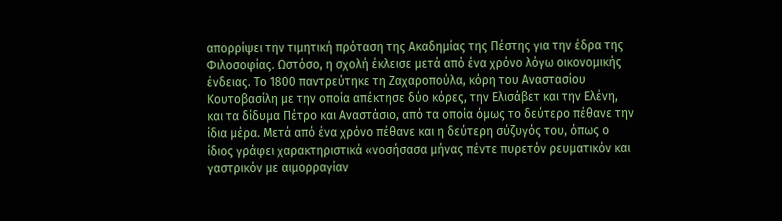απορρίψει την τιμητική πρόταση της Ακαδημίας της Πέστης για την έδρα της Φιλοσοφίας. Ωστόσο, η σχολή έκλεισε μετά από ένα χρόνο λόγω οικονομικής ένδειας. Το 1800 παντρεύτηκε τη Ζαχαροπούλα, κόρη του Αναστασίου Κουτοβασίλη με την οποία απέκτησε δύο κόρες, την Ελισάβετ και την Ελένη, και τα δίδυμα Πέτρο και Αναστάσιο, από τα οποία όμως το δεύτερο πέθανε την ίδια μέρα. Μετά από ένα χρόνο πέθανε και η δεύτερη σύζυγός του, όπως ο ίδιος γράφει χαρακτηριστικά «νοσήσασα μήνας πέντε πυρετόν ρευματικόν και γαστρικόν με αιμορραγίαν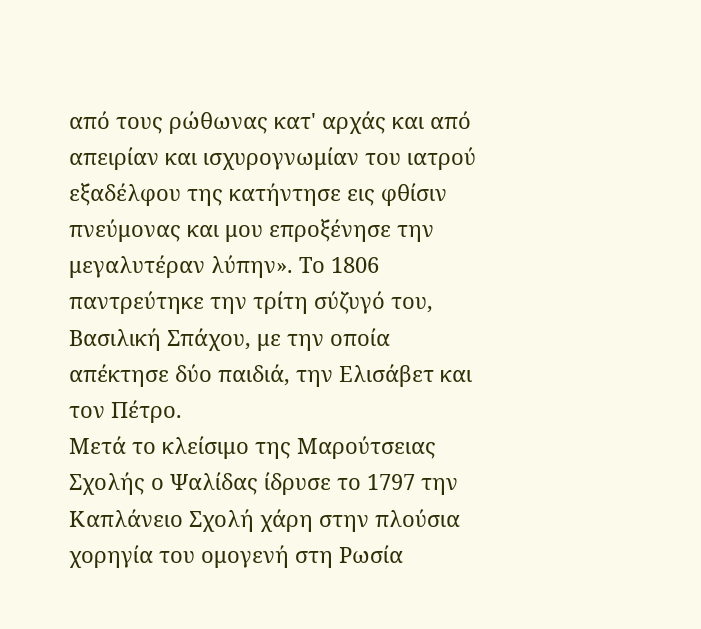από τους ρώθωνας κατ' αρχάς και από απειρίαν και ισχυρογνωμίαν του ιατρού εξαδέλφου της κατήντησε εις φθίσιν πνεύμονας και μου επροξένησε την μεγαλυτέραν λύπην». Το 1806 παντρεύτηκε την τρίτη σύζυγό του, Βασιλική Σπάχου, με την οποία απέκτησε δύο παιδιά, την Ελισάβετ και τον Πέτρο.
Μετά το κλείσιμο της Μαρούτσειας Σχολής ο Ψαλίδας ίδρυσε το 1797 την Καπλάνειο Σχολή χάρη στην πλούσια χορηγία του ομογενή στη Ρωσία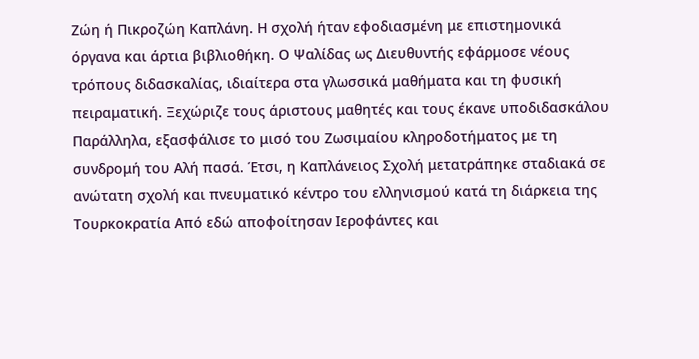Ζώη ή Πικροζώη Καπλάνη. Η σχολή ήταν εφοδιασμένη με επιστημονικά όργανα και άρτια βιβλιοθήκη. Ο Ψαλίδας ως Διευθυντής εφάρμοσε νέους τρόπους διδασκαλίας, ιδιαίτερα στα γλωσσικά μαθήματα και τη φυσική πειραματική. Ξεχώριζε τους άριστους μαθητές και τους έκανε υποδιδασκάλου Παράλληλα, εξασφάλισε το μισό του Ζωσιμαίου κληροδοτήματος με τη συνδρομή του Αλή πασά. Έτσι, η Καπλάνειος Σχολή μετατράπηκε σταδιακά σε ανώτατη σχολή και πνευματικό κέντρο του ελληνισμού κατά τη διάρκεια της Τουρκοκρατία Από εδώ αποφοίτησαν Ιεροφάντες και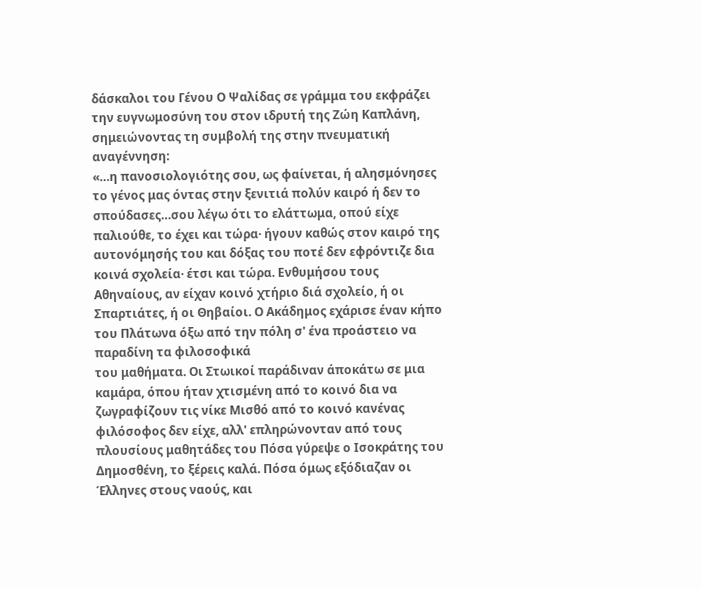δάσκαλοι του Γένου Ο Ψαλίδας σε γράμμα του εκφράζει την ευγνωμοσύνη του στον ιδρυτή της Ζώη Καπλάνη, σημειώνοντας τη συμβολή της στην πνευματική αναγέννηση:
«…η πανοσιολογιότης σου, ως φαίνεται, ή αλησμόνησες το γένος μας όντας στην ξενιτιά πολύν καιρό ή δεν το σπούδασες…σου λέγω ότι το ελάττωμα, οπού είχε παλιούθε, το έχει και τώρα· ήγουν καθώς στον καιρό της αυτονόμησής του και δόξας του ποτέ δεν εφρόντιζε δια κοινά σχολεία· έτσι και τώρα. Ενθυμήσου τους Αθηναίους, αν είχαν κοινό χτήριο διά σχολείο, ή οι Σπαρτιάτες, ή οι Θηβαίοι. Ο Ακάδημος εχάρισε έναν κήπο του Πλάτωνα όξω από την πόλη σ' ένα προάστειο να παραδίνη τα φιλοσοφικά
του μαθήματα. Οι Στωικοί παράδιναν άποκάτω σε μια καμάρα, όπου ήταν χτισμένη από το κοινό δια να ζωγραφίζουν τις νίκε Μισθό από το κοινό κανένας φιλόσοφος δεν είχε, αλλ' επληρώνονταν από τους πλουσίους μαθητάδες του Πόσα γύρεψε ο Ισοκράτης του Δημοσθένη, το ξέρεις καλά. Πόσα όμως εξόδιαζαν οι Έλληνες στους ναούς, και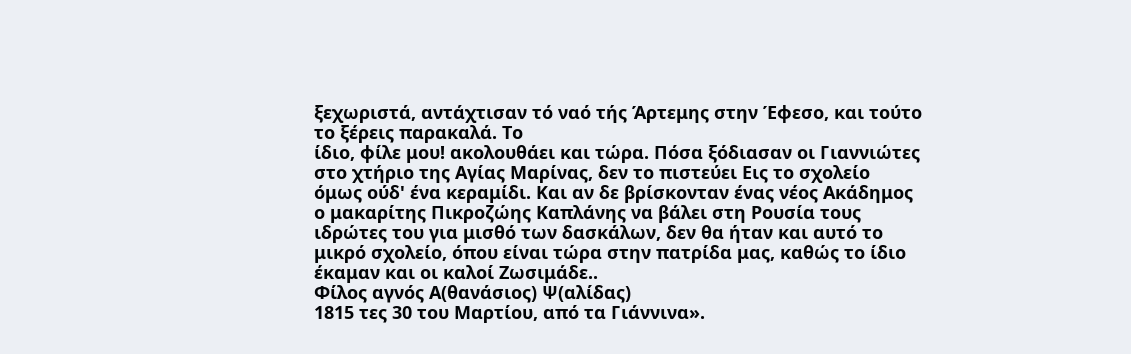ξεχωριστά, αντάχτισαν τό ναό τής Άρτεμης στην Έφεσο, και τούτο το ξέρεις παρακαλά. Το
ίδιο, φίλε μου! ακολουθάει και τώρα. Πόσα ξόδιασαν οι Γιαννιώτες στο χτήριο της Αγίας Μαρίνας, δεν το πιστεύει Εις το σχολείο όμως ούδ' ένα κεραμίδι. Και αν δε βρίσκονταν ένας νέος Ακάδημος ο μακαρίτης Πικροζώης Καπλάνης να βάλει στη Ρουσία τους ιδρώτες του για μισθό των δασκάλων, δεν θα ήταν και αυτό το μικρό σχολείο, όπου είναι τώρα στην πατρίδα μας, καθώς το ίδιο έκαμαν και οι καλοί Ζωσιμάδε..
Φίλος αγνός Α(θανάσιος) Ψ(αλίδας)
1815 τες 30 του Μαρτίου, από τα Γιάννινα».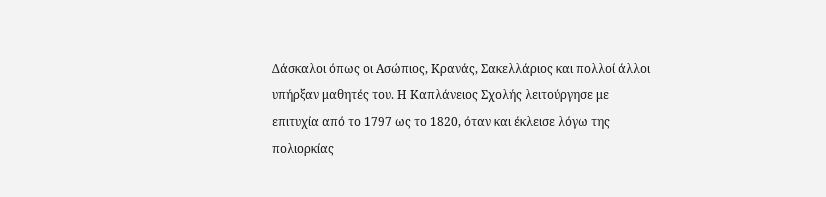Δάσκαλοι όπως οι Ασώπιος, Κρανάς, Σακελλάριος και πολλοί άλλοι υπήρξαν μαθητές του. Η Καπλάνειος Σχολής λειτούργησε με επιτυχία από το 1797 ως το 1820, όταν και έκλεισε λόγω της πολιορκίας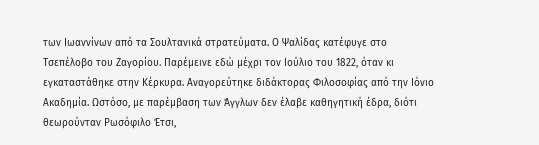των Ιωαννίνων από τα Σουλτανικά στρατεύματα. Ο Ψαλίδας κατέφυγε στο Τσεπέλοβο του Ζαγορίου. Παρέμεινε εδώ μέχρι τον Ιούλιο του 1822, όταν κι εγκαταστάθηκε στην Κέρκυρα. Αναγορεύτηκε διδάκτορας Φιλοσοφίας από την Ιόνιο Ακαδημία. Ωστόσο, με παρέμβαση των Άγγλων δεν έλαβε καθηγητική έδρα, διότι θεωρούνταν Ρωσόφιλο Έτσι,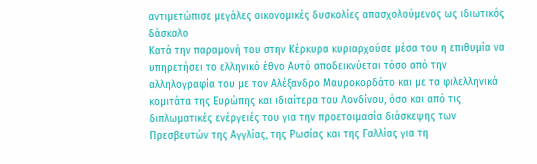αντιμετώπισε μεγάλες οικονομικές δυσκολίες απασχολούμενος ως ιδιωτικός δάσκαλο
Κατά την παραμονή του στην Κέρκυρα κυριαρχούσε μέσα του η επιθυμία να υπηρετήσει το ελληνικό έθνο Αυτό αποδεικνύεται τόσο από την αλληλογραφία του με τον Αλέξανδρο Μαυροκορδάτο και με τα φιλελληνικά κομιτάτα της Ευρώπης και ιδιαίτερα του Λονδίνου, όσο και από τις διπλωματικές ενέργειές του για την προετοιμασία διάσκεψης των Πρεσβευτών της Αγγλίας, της Ρωσίας και της Γαλλίας για τη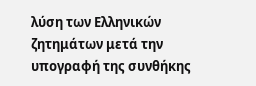λύση των Ελληνικών ζητημάτων μετά την υπογραφή της συνθήκης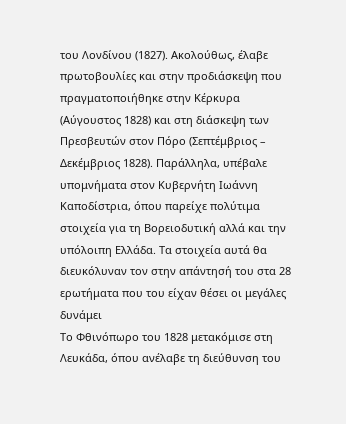του Λονδίνου (1827). Ακολούθως, έλαβε πρωτοβουλίες και στην προδιάσκεψη που πραγματοποιήθηκε στην Κέρκυρα (Αύγουστος 1828) και στη διάσκεψη των Πρεσβευτών στον Πόρο (Σεπτέμβριος – Δεκέμβριος 1828). Παράλληλα, υπέβαλε υπομνήματα στον Κυβερνήτη Ιωάννη Καποδίστρια, όπου παρείχε πολύτιμα στοιχεία για τη Βορειοδυτική αλλά και την υπόλοιπη Ελλάδα. Τα στοιχεία αυτά θα διευκόλυναν τον στην απάντησή του στα 28 ερωτήματα που του είχαν θέσει οι μεγάλες δυνάμει
Το Φθινόπωρο του 1828 μετακόμισε στη Λευκάδα, όπου ανέλαβε τη διεύθυνση του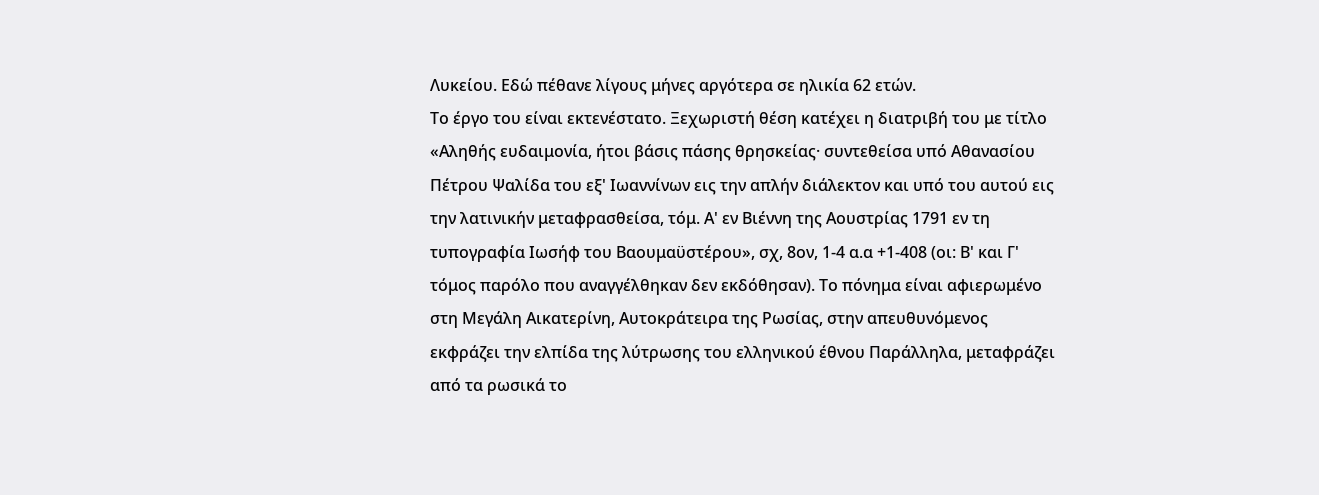Λυκείου. Εδώ πέθανε λίγους μήνες αργότερα σε ηλικία 62 ετών.
Το έργο του είναι εκτενέστατο. Ξεχωριστή θέση κατέχει η διατριβή του με τίτλο «Αληθής ευδαιμονία, ήτοι βάσις πάσης θρησκείας· συντεθείσα υπό Αθανασίου Πέτρου Ψαλίδα του εξ' Ιωαννίνων εις την απλήν διάλεκτον και υπό του αυτού εις την λατινικήν μεταφρασθείσα, τόμ. Α' εν Βιέννη της Αουστρίας 1791 εν τη τυπογραφία Ιωσήφ του Βαουμαϋστέρου», σχ, 8ον, 1-4 α.α +1-408 (οι: Β' και Γ' τόμος παρόλο που αναγγέλθηκαν δεν εκδόθησαν). Το πόνημα είναι αφιερωμένο στη Μεγάλη Αικατερίνη, Αυτοκράτειρα της Ρωσίας, στην απευθυνόμενος εκφράζει την ελπίδα της λύτρωσης του ελληνικού έθνου Παράλληλα, μεταφράζει από τα ρωσικά το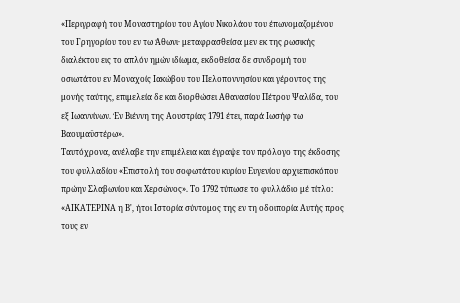«Περιγραφή του Μοναστηρίου του Αγίου Νικολάου του έπωνομαζομένου του Γρηγορίου του εν τω Άθωνι· μεταφρασθείσα μεν εκ της ρωσικής διαλέκτου εις το απλόν ημών ιδίωμα, εκδοθείσα δε συνδρομή του οσιωτάτου εν Μοναχοίς Ιακώβου του Πελοποννησίου και γέροντος της μονής ταύτης, επιμελεία δε και διορθώσει Αθανασίου Πέτρου Ψαλίδα, του εξ Ιωαννίνων. Έν Βιέννη της Αουστρίας 1791 έτει, παρά Ιωσήφ τω Βαουμαϋστέρω».
Ταυτόχρονα, ανέλαβε την επιμέλεια και έγραψε τον πρόλογο της έκδοσης του φυλλαδίου «Επιστολή του σοφωτάτου κυρίου Ευγενίου αρχιεπισκόπου πρώην Σλαβωνίου και Χερσώνος». Το 1792 τύπωσε το φυλλάδιο μέ τίτλο: «ΑΙΚΑΤΕΡΙΝΑ η Β', ήτοι Ιστορία σύντομος της εν τη οδοιπορία Αυτής προς τους εν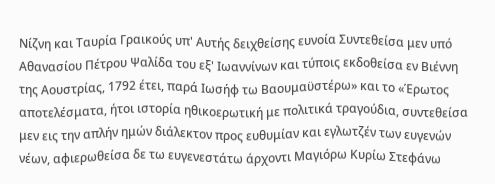Νίζνη και Ταυρία Γραικούς υπ' Αυτής δειχθείσης ευνοία Συντεθείσα μεν υπό Αθανασίου Πέτρου Ψαλίδα του εξ' Ιωαννίνων και τύποις εκδοθείσα εν Βιέννη της Αουστρίας, 1792 έτει, παρά Ιωσήφ τω Βαουμαϋστέρω» και το «Έρωτος αποτελέσματα, ήτοι ιστορία ηθικοερωτική με πολιτικά τραγούδια, συντεθείσα μεν εις την απλήν ημών διάλεκτον προς ευθυμίαν και εγλωτζέν των ευγενών νέων, αφιερωθείσα δε τω ευγενεστάτω άρχοντι Μαγιόρω Κυρίω Στεφάνω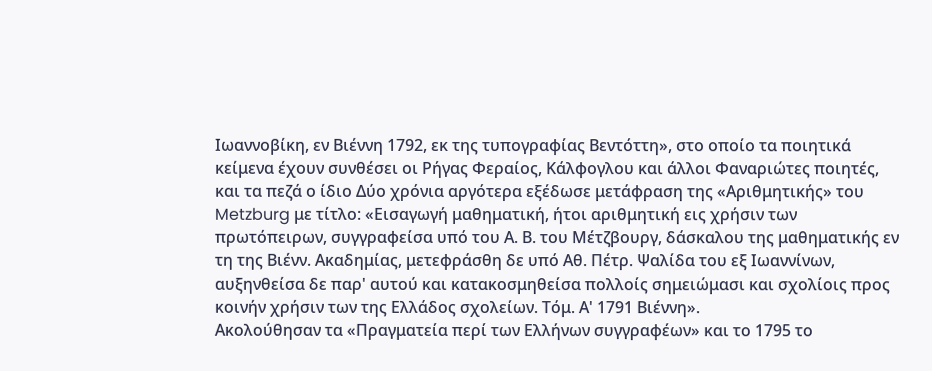Ιωαννοβίκη, εν Βιέννη 1792, εκ της τυπογραφίας Βεντόττη», στο οποίο τα ποιητικά κείμενα έχουν συνθέσει οι Ρήγας Φεραίος, Κάλφογλου και άλλοι Φαναριώτες ποιητές, και τα πεζά ο ίδιο Δύο χρόνια αργότερα εξέδωσε μετάφραση της «Αριθμητικής» του Metzburg με τίτλο: «Εισαγωγή μαθηματική, ήτοι αριθμητική εις χρήσιν των πρωτόπειρων, συγγραφείσα υπό του Α. Β. του Μέτζβουργ, δάσκαλου της μαθηματικής εν τη της Βιένν. Ακαδημίας, μετεφράσθη δε υπό Αθ. Πέτρ. Ψαλίδα του εξ Ιωαννίνων, αυξηνθείσα δε παρ' αυτού και κατακοσμηθείσα πολλοίς σημειώμασι και σχολίοις προς κοινήν χρήσιν των της Ελλάδος σχολείων. Τόμ. Α' 1791 Βιέννη».
Ακολούθησαν τα «Πραγματεία περί των Ελλήνων συγγραφέων» και το 1795 το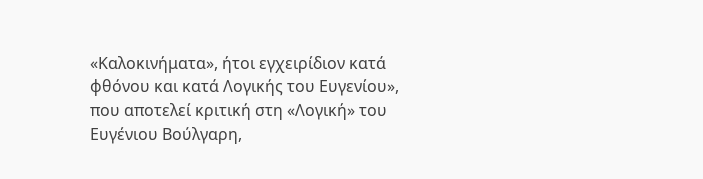«Καλοκινήματα», ήτοι εγχειρίδιον κατά φθόνου και κατά Λογικής του Ευγενίου», που αποτελεί κριτική στη «Λογική» του Ευγένιου Βούλγαρη,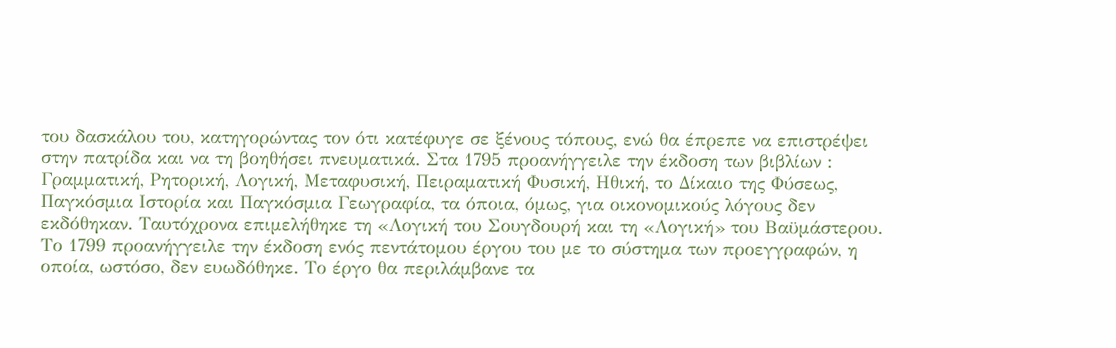του δασκάλου του, κατηγορώντας τον ότι κατέφυγε σε ξένους τόπους, ενώ θα έπρεπε να επιστρέψει στην πατρίδα και να τη βοηθήσει πνευματικά. Στα 1795 προανήγγειλε την έκδοση των βιβλίων : Γραμματική, Ρητορική, Λογική, Μεταφυσική, Πειραματική Φυσική, Ηθική, το Δίκαιο της Φύσεως, Παγκόσμια Ιστορία και Παγκόσμια Γεωγραφία, τα όποια, όμως, για οικονομικούς λόγους δεν εκδόθηκαν. Ταυτόχρονα επιμελήθηκε τη «Λογική του Σουγδουρή και τη «Λογική» του Βαϋμάστερου.
Το 1799 προανήγγειλε την έκδοση ενός πεντάτομου έργου του με το σύστημα των προεγγραφών, η οποία, ωστόσο, δεν ευωδόθηκε. Το έργο θα περιλάμβανε τα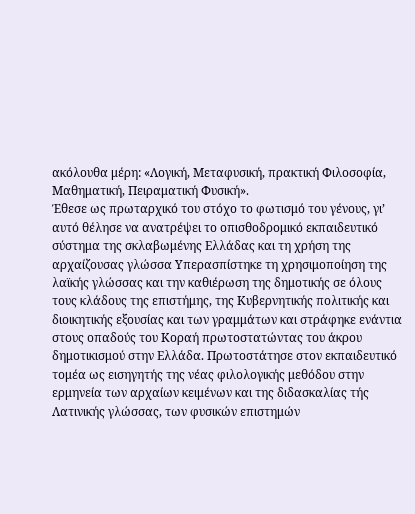ακόλουθα μέρη: «Λογική, Μεταφυσική, πρακτική Φιλοσοφία, Μαθηματική, Πειραματική Φυσική».
Έθεσε ως πρωταρχικό του στόχο το φωτισμό του γένους, γι’ αυτό θέλησε να ανατρέψει το οπισθοδρομικό εκπαιδευτικό σύστημα της σκλαβωμένης Ελλάδας και τη χρήση της αρχαίζουσας γλώσσα Υπερασπίστηκε τη χρησιμοποίηση της λαϊκής γλώσσας και την καθιέρωση της δημοτικής σε όλους τους κλάδους της επιστήμης, της Κυβερνητικής πολιτικής και διοικητικής εξουσίας και των γραμμάτων και στράφηκε ενάντια στους οπαδούς του Κοραή πρωτοστατώντας του άκρου δημοτικισμού στην Ελλάδα. Πρωτοστάτησε στον εκπαιδευτικό τομέα ως εισηγητής της νέας φιλολογικής μεθόδου στην ερμηνεία των αρχαίων κειμένων και της διδασκαλίας τής Λατινικής γλώσσας, των φυσικών επιστημών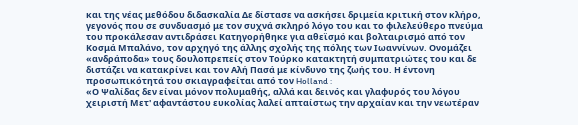και της νέας μεθόδου διδασκαλία Δε δίστασε να ασκήσει δριμεία κριτική στον κλήρο, γεγονός που σε συνδυασμό με τον συχνά σκληρό λόγο του και το φιλελεύθερο πνεύμα του προκάλεσαν αντιδράσει Κατηγορήθηκε για αθεϊσμό και βολταιρισμό από τον Κοσμά Μπαλάνο, τον αρχηγό της άλλης σχολής της πόλης των Ιωαννίνων. Ονομάζει «ανδράποδα» τους δουλοπρεπείς στον Τούρκο κατακτητή συμπατριώτες του και δε διστάζει να κατακρίνει και τον Αλή Πασά με κίνδυνο της ζωής του. Η έντονη προσωπικότητά του σκιαγραφείται από τον Holland :
«Ο Ψαλίδας δεν είναι μόνον πολυμαθής, αλλά και δεινός και γλαφυρός του λόγου χειριστή Μετ' αφαντάστου ευκολίας λαλεί απταίστως την αρχαίαν και την νεωτέραν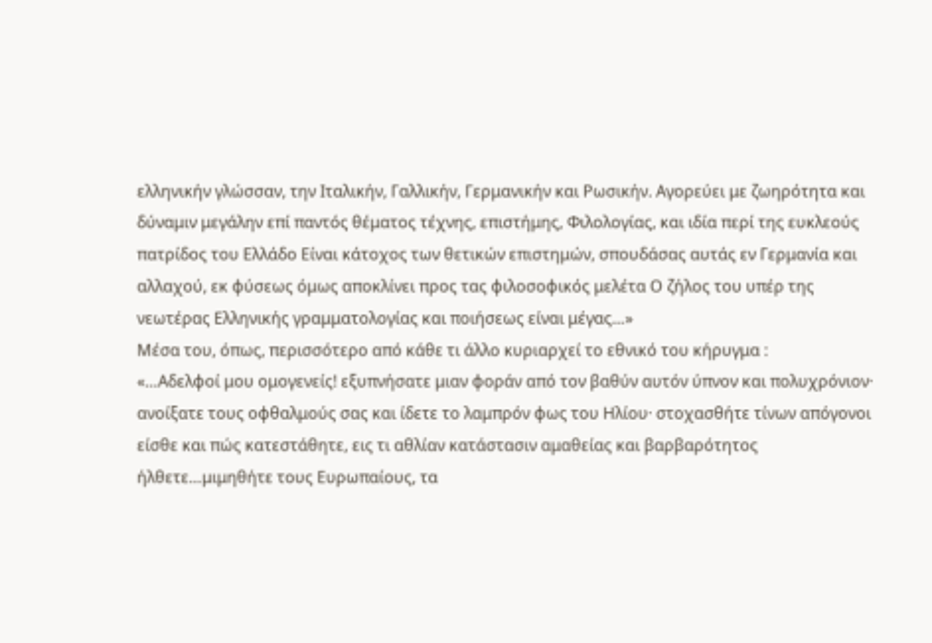ελληνικήν γλώσσαν, την Ιταλικήν, Γαλλικήν, Γερμανικήν και Ρωσικήν. Αγορεύει με ζωηρότητα και δύναμιν μεγάλην επί παντός θέματος τέχνης, επιστήμης, Φιλολογίας, και ιδία περί της ευκλεούς πατρίδος του Ελλάδο Είναι κάτοχος των θετικών επιστημών, σπουδάσας αυτάς εν Γερμανία και αλλαχού, εκ φύσεως όμως αποκλίνει προς τας φιλοσοφικός μελέτα Ο ζήλος του υπέρ της νεωτέρας Ελληνικής γραμματολογίας και ποιήσεως είναι μέγας…»
Μέσα του, όπως, περισσότερο από κάθε τι άλλο κυριαρχεί το εθνικό του κήρυγμα :
«…Αδελφοί μου ομογενείς! εξυπνήσατε μιαν φοράν από τον βαθύν αυτόν ύπνον και πολυχρόνιον· ανοίξατε τους οφθαλμούς σας και ίδετε το λαμπρόν φως του Ηλίου· στοχασθήτε τίνων απόγονοι είσθε και πώς κατεστάθητε, εις τι αθλίαν κατάστασιν αμαθείας και βαρβαρότητος ήλθετε…μιμηθήτε τους Ευρωπαίους, τα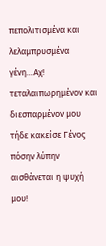πεπολιτισμένα και λελαμπρυσμένα γένη…Αχ! τεταλαιπωρημένον και διεσπαρμένον μου τήδε κακείσε Γένος πόσην λύπην αισθάνεται η ψυχή μου!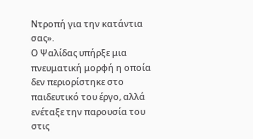Ντροπή για την κατάντια σας».
Ο Ψαλίδας υπήρξε μια πνευματική μορφή η οποία δεν περιορίστηκε στο παιδευτικό του έργο, αλλά ενέταξε την παρουσία του στις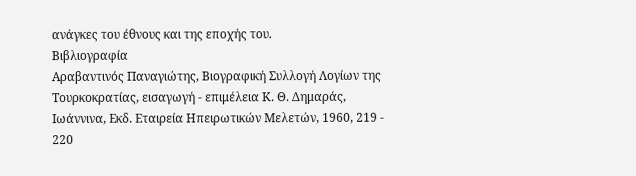ανάγκες του έθνους και της εποχής του.
Βιβλιογραφία
Αραβαντινός Παναγιώτης, Βιογραφική Συλλογή Λογίων της Τουρκοκρατίας, εισαγωγή - επιμέλεια Κ. Θ. Δημαράς, Ιωάννινα, Εκδ. Εταιρεία Ηπειρωτικών Μελετών, 1960, 219 - 220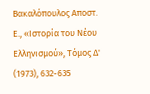Βακαλόπουλος Αποστ. Ε., «Ιστορία του Νέου Ελληνισμού», Τόμος Δ' (1973), 632-635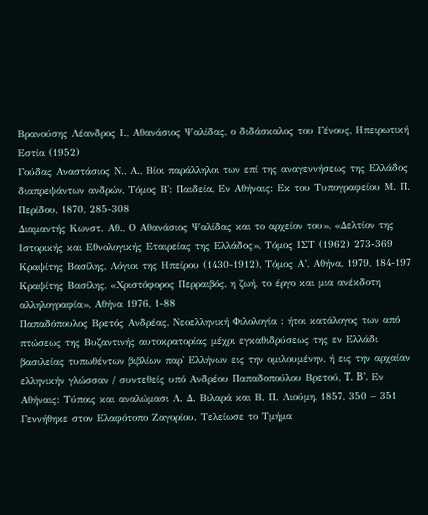Βρανούσης Λέανδρος Ι., Αθανάσιος Ψαλίδας, ο διδάσκαλος του Γένους, Ηπειρωτική Εστία (1952)
Γούδας Αναστάσιος Ν., Α., Βίοι παράλληλοι των επί της αναγεννήσεως της Ελλάδος διαπρεψάντων ανδρών, Τόμος Β': Παιδεία, Εν Αθήναις: Εκ του Τυπογραφείου Μ. Π. Περίδου, 1870, 285-308
Διαμαντής Κωνστ. Αθ., Ο Αθανάσιος Ψαλίδας και το αρχείον του», «Δελτίον της Ιστορικής και Εθνολογικής Εταιρείας της Ελλάδος», Τόμος ΙΣΤ (1962) 273-369
Κραψίτης Βασίλης, Λόγιοι της Ηπείρου (1430-1912), Τόμος Α’, Αθήνα, 1979, 184-197
Κραψίτης Βασίλης, «Χριστόφορος Περραιβός, η ζωή, το έργο και μια ανέκδοτη αλληλογραφία», Αθήνα 1976, 1-88
Παπαδόπουλος Βρετός Ανδρέας, Νεοελληνική Φιλολογία : ήτοι κατάλογος των από πτώσεως της Βυζαντινής αυτοκρατορίας μέχρι εγκαθιδρύσεως της εν Ελλάδι βασιλείας τυπωθέντων βιβλίων παρ' Ελλήνων εις την ομιλουμένην, ή εις την αρχαίαν ελληνικήν γλώσσαν / συντεθείς υπό Ανδρέου Παπαδοπούλου Βρετού, T. B'. Εν Αθήναις: Τύποις και αναλώμασι Λ. Δ. Βιλαρά και Β. Π. Λιούμη, 1857, 350 – 351
Γεννήθηκε στον Ελαφότοπο Ζαγορίου. Τελείωσε το Τμήμα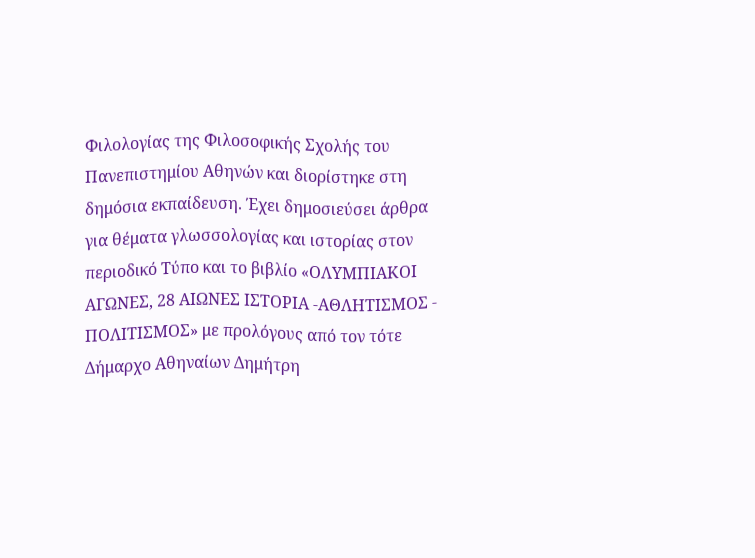Φιλολογίας της Φιλοσοφικής Σχολής του Πανεπιστημίου Αθηνών και διορίστηκε στη δημόσια εκπαίδευση. Έχει δημοσιεύσει άρθρα για θέματα γλωσσολογίας και ιστορίας στον περιοδικό Τύπο και το βιβλίο «ΟΛΥΜΠΙΑΚΟΙ ΑΓΩΝΕΣ, 28 ΑΙΩΝΕΣ ΙΣΤΟΡΙΑ -ΑΘΛΗΤΙΣΜΟΣ - ΠΟΛΙΤΙΣΜΟΣ» με προλόγους από τον τότε Δήμαρχο Αθηναίων Δημήτρη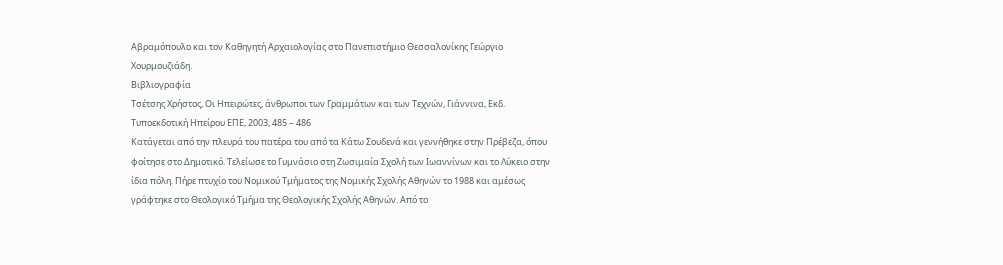Αβραμόπουλο και τον Καθηγητή Αρχαιολογίας στο Πανεπιστήμιο Θεσσαλονίκης Γεώργιο Χουρμουζιάδη.
Βιβλιογραφία
Τσέτσης Χρήστος, Οι Ηπειρώτες, άνθρωποι των Γραμμάτων και των Τεχνών, Γιάννινα, Εκδ. Τυποεκδοτική Ηπείρου ΕΠΕ, 2003, 485 – 486
Κατάγεται από την πλευρά του πατέρα του από τα Κάτω Σουδενά και γεννήθηκε στην Πρέβεζα, όπου φοίτησε στο Δημοτικό. Τελείωσε το Γυμνάσιο στη Ζωσιμαία Σχολή των Ιωαννίνων και το Λύκειο στην ίδια πόλη. Πήρε πτυχίο του Νομικού Τμήματος της Νομικής Σχολής Αθηνών το 1988 και αμέσως γράφτηκε στο Θεολογικό Τμήμα της Θεολογικής Σχολής Αθηνών. Από το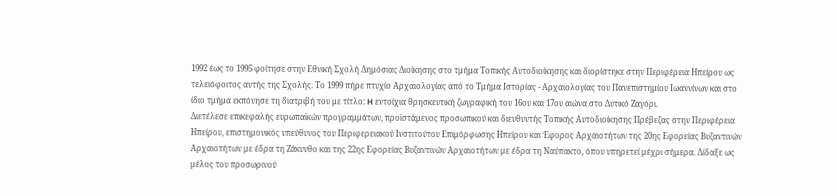1992 έως το 1995 φοίτησε στην Εθνική Σχολή Δημόσιας Διοίκησης στο τμήμα Τοπικής Αυτοδιοίκησης και διορίστηκε στην Περιφέρεια Ηπείρου ως τελειόφοιτος αυτής της Σχολής. Το 1999 πήρε πτυχίο Αρχαιολογίας από το Τμήμα Ιστορίας - Αρχαιολογίας του Πανεπιστημίου Ιωαννίνων και στο ίδιο τμήμα εκπόνησε τη διατριβή του με τίτλο: H εντοίχια θρησκευτική ζωγραφική του 16ου και 17ου αιώνα στο Δυτικό Ζαγόρι.
Διετέλεσε επικεφαλής ευρωπαϊκών προγραμμάτων, προϊστάμενος προσωπικού και διευθυντής Τοπικής Αυτοδιοίκησης Πρέβεζας στην Περιφέρεια Ηπείρου, επιστημονικός υπεύθυνος του Περιφερειακού Ινστιτούτου Επιμόρφωσης Ηπείρου και Έφορος Αρχαιοτήτων της 20ης Εφορείας Βυζαντινών Αρχαιοτήτων με έδρα τη Ζάκυνθο και της 22ης Εφορείας Βυζαντινών Αρχαιοτήτων με έδρα τη Ναύπακτο, όπου υπηρετεί μέχρι σήμερα. Δίδαξε ως μέλος του προσωρινού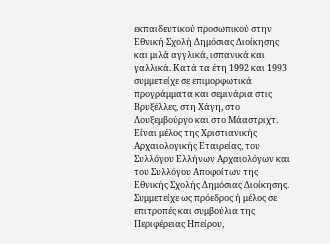εκπαιδευτικού προσωπικού στην Εθνική Σχολή Δημόσιας Διοίκησης και μιλά αγγλικά, ισπανικά και γαλλικά. Κατά τα έτη 1992 και 1993 συμμετείχε σε επιμορφωτικά προγράμματα και σεμινάρια στις Βρυξέλλες, στη Χάγη, στο Λουξεμβούργο και στο Μάαστριχτ.
Είναι μέλος της Χριστιανικής Αρχαιολογικής Εταιρείας, του Συλλόγου Ελλήνων Αρχαιολόγων και του Συλλόγου Αποφοίτων της Εθνικής Σχολής Δημόσιας Διοίκησης. Συμμετείχε ως πρόεδρος ή μέλος σε επιτροπές και συμβούλια της Περιφέρειας Ηπείρου,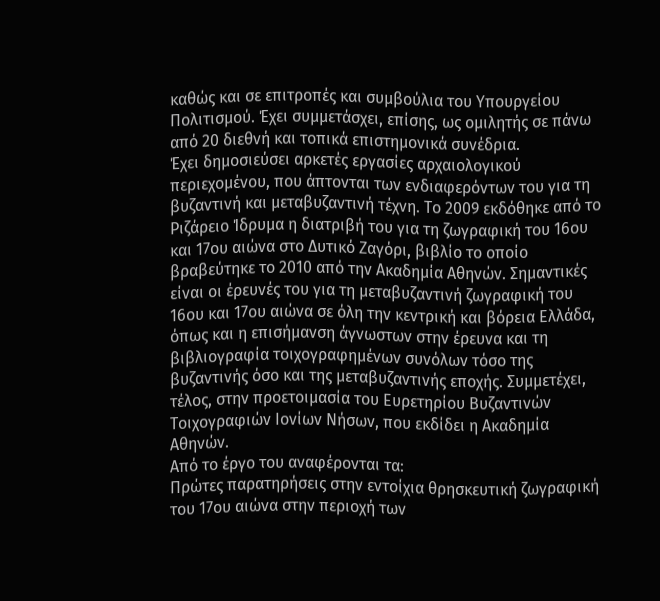καθώς και σε επιτροπές και συμβούλια του Υπουργείου Πολιτισμού. Έχει συμμετάσχει, επίσης, ως ομιλητής σε πάνω από 20 διεθνή και τοπικά επιστημονικά συνέδρια.
Έχει δημοσιεύσει αρκετές εργασίες αρχαιολογικού περιεχομένου, που άπτονται των ενδιαφερόντων του για τη βυζαντινή και μεταβυζαντινή τέχνη. Το 2009 εκδόθηκε από το Ριζάρειο Ίδρυμα η διατριβή του για τη ζωγραφική του 16ου και 17ου αιώνα στο Δυτικό Ζαγόρι, βιβλίο το οποίο βραβεύτηκε το 2010 από την Ακαδημία Αθηνών. Σημαντικές είναι οι έρευνές του για τη μεταβυζαντινή ζωγραφική του 16ου και 17ου αιώνα σε όλη την κεντρική και βόρεια Ελλάδα, όπως και η επισήμανση άγνωστων στην έρευνα και τη βιβλιογραφία τοιχογραφημένων συνόλων τόσο της βυζαντινής όσο και της μεταβυζαντινής εποχής. Συμμετέχει, τέλος, στην προετοιμασία του Ευρετηρίου Βυζαντινών Τοιχογραφιών Ιονίων Νήσων, που εκδίδει η Ακαδημία Αθηνών.
Από το έργο του αναφέρονται τα:
Πρώτες παρατηρήσεις στην εντοίχια θρησκευτική ζωγραφική του 17ου αιώνα στην περιοχή των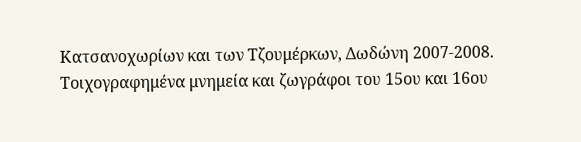Κατσανοχωρίων και των Τζουμέρκων, Δωδώνη 2007-2008.
Τοιχογραφημένα μνημεία και ζωγράφοι του 15ου και 16ου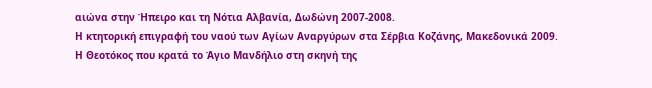αιώνα στην Ήπειρο και τη Νότια Αλβανία, Δωδώνη 2007-2008.
Η κτητορική επιγραφή του ναού των Αγίων Αναργύρων στα Σέρβια Κοζάνης, Μακεδονικά 2009.
Η Θεοτόκος που κρατά το Άγιο Μανδήλιο στη σκηνή της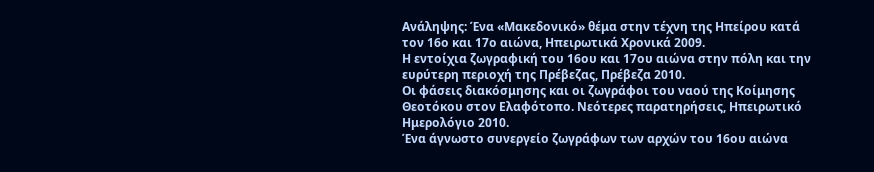Ανάληψης: Ένα «Μακεδονικό» θέμα στην τέχνη της Ηπείρου κατά τον 16ο και 17ο αιώνα, Ηπειρωτικά Χρονικά 2009.
Η εντοίχια ζωγραφική του 16ου και 17ου αιώνα στην πόλη και την ευρύτερη περιοχή της Πρέβεζας, Πρέβεζα 2010.
Οι φάσεις διακόσμησης και οι ζωγράφοι του ναού της Κοίμησης Θεοτόκου στον Ελαφότοπο. Νεότερες παρατηρήσεις, Ηπειρωτικό Ημερολόγιο 2010.
Ένα άγνωστο συνεργείο ζωγράφων των αρχών του 16ου αιώνα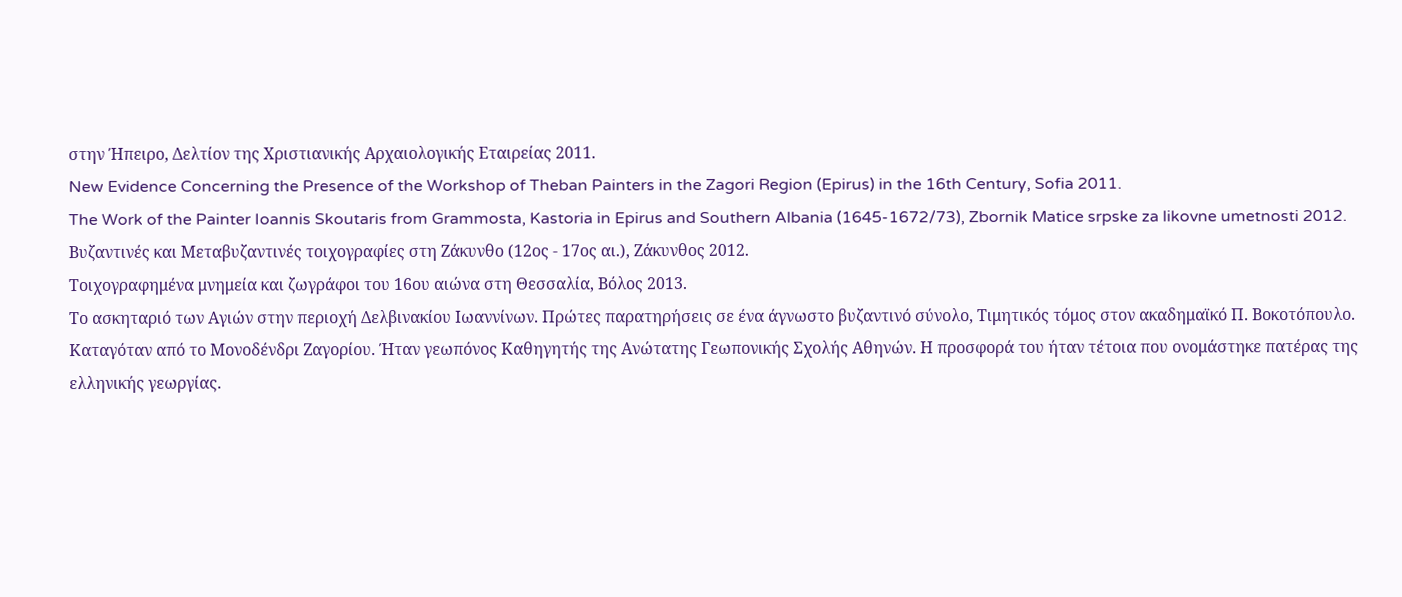στην Ήπειρο, Δελτίον της Χριστιανικής Αρχαιολογικής Εταιρείας 2011.
New Evidence Concerning the Presence of the Workshop of Theban Painters in the Zagori Region (Epirus) in the 16th Century, Sofia 2011.
The Work of the Painter Ioannis Skoutaris from Grammosta, Kastoria in Epirus and Southern Albania (1645-1672/73), Zbornik Matice srpske za likovne umetnosti 2012.
Βυζαντινές και Μεταβυζαντινές τοιχογραφίες στη Ζάκυνθο (12ος - 17ος αι.), Ζάκυνθος 2012.
Τοιχογραφημένα μνημεία και ζωγράφοι του 16ου αιώνα στη Θεσσαλία, Βόλος 2013.
Το ασκηταριό των Αγιών στην περιοχή Δελβινακίου Ιωαννίνων. Πρώτες παρατηρήσεις σε ένα άγνωστο βυζαντινό σύνολο, Τιμητικός τόμος στον ακαδημαϊκό Π. Βοκοτόπουλο.
Καταγόταν από το Μονοδένδρι Ζαγορίου. Ήταν γεωπόνος Καθηγητής της Ανώτατης Γεωπονικής Σχολής Αθηνών. Η προσφορά του ήταν τέτοια που ονομάστηκε πατέρας της ελληνικής γεωργίας.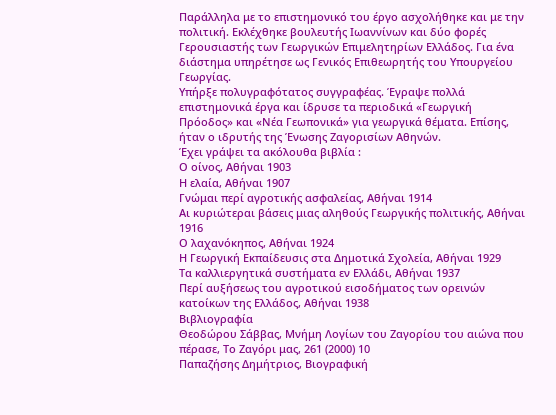Παράλληλα με το επιστημονικό του έργο ασχολήθηκε και με την πολιτική. Εκλέχθηκε βουλευτής Ιωαννίνων και δύο φορές Γερουσιαστής των Γεωργικών Επιμελητηρίων Ελλάδος. Για ένα διάστημα υπηρέτησε ως Γενικός Επιθεωρητής του Υπουργείου Γεωργίας.
Υπήρξε πολυγραφότατος συγγραφέας. Έγραψε πολλά επιστημονικά έργα και ίδρυσε τα περιοδικά «Γεωργική Πρόοδος» και «Νέα Γεωπονικά» για γεωργικά θέματα. Επίσης, ήταν ο ιδρυτής της Ένωσης Ζαγορισίων Αθηνών.
Έχει γράψει τα ακόλουθα βιβλία :
Ο οίνος, Αθήναι 1903
Η ελαία, Αθήναι 1907
Γνώμαι περί αγροτικής ασφαλείας, Αθήναι 1914
Αι κυριώτεραι βάσεις μιας αληθούς Γεωργικής πολιτικής, Αθήναι 1916
Ο λαχανόκηπος, Αθήναι 1924
Η Γεωργική Εκπαίδευσις στα Δημοτικά Σχολεία, Αθήναι 1929
Τα καλλιεργητικά συστήματα εν Ελλάδι, Αθήναι 1937
Περί αυξήσεως του αγροτικού εισοδήματος των ορεινών κατοίκων της Ελλάδος, Αθήναι 1938
Βιβλιογραφία
Θεοδώρου Σάββας, Μνήμη Λογίων του Ζαγορίου του αιώνα που πέρασε, Το Ζαγόρι μας, 261 (2000) 10
Παπαζήσης Δημήτριος, Βιογραφική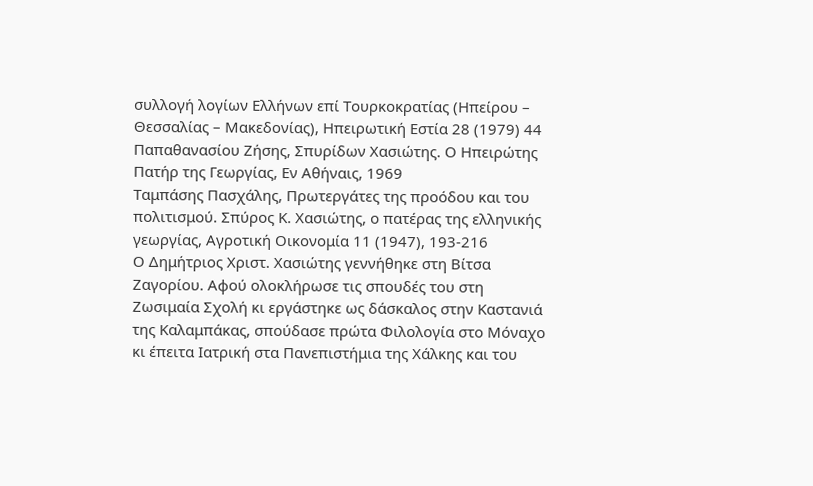συλλογή λογίων Ελλήνων επί Τουρκοκρατίας (Ηπείρου – Θεσσαλίας – Μακεδονίας), Ηπειρωτική Εστία 28 (1979) 44
Παπαθανασίου Ζήσης, Σπυρίδων Χασιώτης. Ο Ηπειρώτης Πατήρ της Γεωργίας, Εν Αθήναις, 1969
Ταμπάσης Πασχάλης, Πρωτεργάτες της προόδου και του πολιτισμού. Σπύρος Κ. Χασιώτης, ο πατέρας της ελληνικής γεωργίας, Αγροτική Οικονομία 11 (1947), 193-216
Ο Δημήτριος Χριστ. Χασιώτης γεννήθηκε στη Βίτσα Ζαγορίου. Αφού ολοκλήρωσε τις σπουδές του στη Ζωσιμαία Σχολή κι εργάστηκε ως δάσκαλος στην Καστανιά της Καλαμπάκας, σπούδασε πρώτα Φιλολογία στο Μόναχο κι έπειτα Ιατρική στα Πανεπιστήμια της Χάλκης και του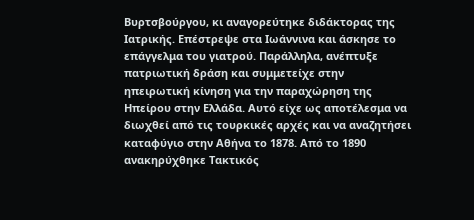Βυρτσβούργου, κι αναγορεύτηκε διδάκτορας της Ιατρικής. Επέστρεψε στα Ιωάννινα και άσκησε το επάγγελμα του γιατρού. Παράλληλα, ανέπτυξε πατριωτική δράση και συμμετείχε στην ηπειρωτική κίνηση για την παραχώρηση της Ηπείρου στην Ελλάδα. Αυτό είχε ως αποτέλεσμα να διωχθεί από τις τουρκικές αρχές και να αναζητήσει καταφύγιο στην Αθήνα το 1878. Από το 1890 ανακηρύχθηκε Τακτικός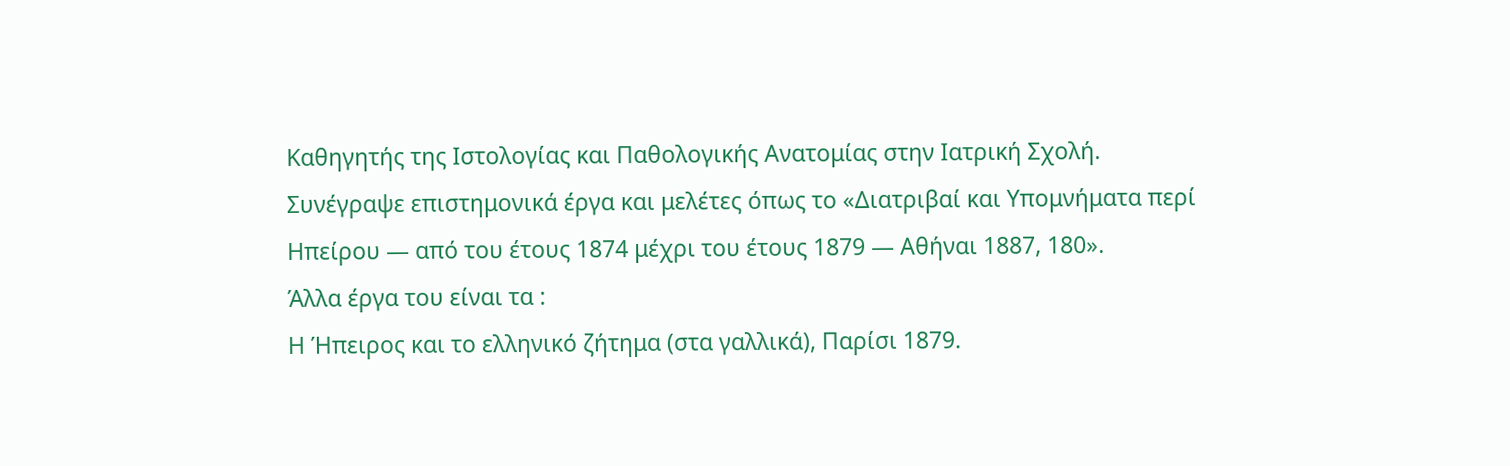Καθηγητής της Ιστολογίας και Παθολογικής Ανατομίας στην Ιατρική Σχολή.
Συνέγραψε επιστημονικά έργα και μελέτες όπως το «Διατριβαί και Υπομνήματα περί Ηπείρου — από του έτους 1874 μέχρι του έτους 1879 — Αθήναι 1887, 180».
Άλλα έργα του είναι τα :
Η Ήπειρος και το ελληνικό ζήτημα (στα γαλλικά), Παρίσι 1879.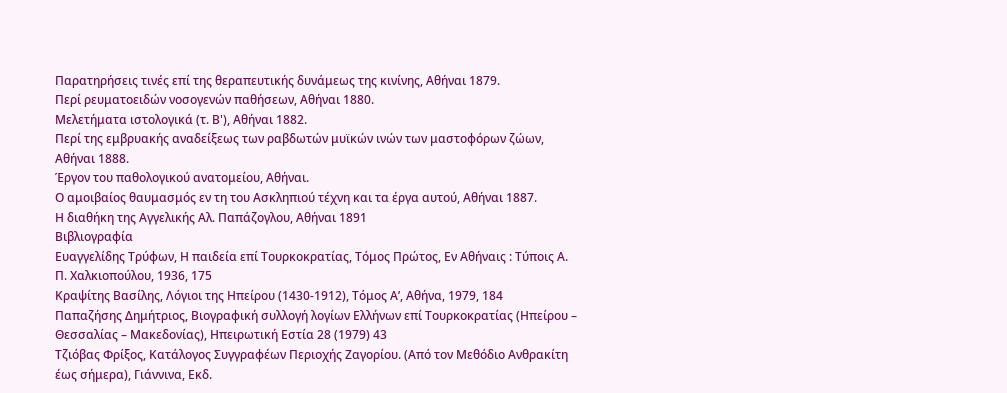Παρατηρήσεις τινές επί της θεραπευτικής δυνάμεως της κινίνης, Αθήναι 1879.
Περί ρευματοειδών νοσογενών παθήσεων, Αθήναι 1880.
Μελετήματα ιστολογικά (τ. Β'), Αθήναι 1882.
Περί της εμβρυακής αναδείξεως των ραβδωτών μυϊκών ινών των μαστοφόρων ζώων, Αθήναι 1888.
Έργον του παθολογικού ανατομείου, Αθήναι.
Ο αμοιβαίος θαυμασμός εν τη του Ασκληπιού τέχνη και τα έργα αυτού, Αθήναι 1887.
Η διαθήκη της Αγγελικής Αλ. Παπάζογλου, Αθήναι 1891
Βιβλιογραφία
Ευαγγελίδης Τρύφων, Η παιδεία επί Τουρκοκρατίας, Τόμος Πρώτος, Εν Αθήναις : Τύποις Α. Π. Χαλκιοπούλου, 1936, 175
Κραψίτης Βασίλης, Λόγιοι της Ηπείρου (1430-1912), Τόμος Α’, Αθήνα, 1979, 184
Παπαζήσης Δημήτριος, Βιογραφική συλλογή λογίων Ελλήνων επί Τουρκοκρατίας (Ηπείρου – Θεσσαλίας – Μακεδονίας), Ηπειρωτική Εστία 28 (1979) 43
Τζιόβας Φρίξος, Κατάλογος Συγγραφέων Περιοχής Ζαγορίου. (Από τον Μεθόδιο Ανθρακίτη έως σήμερα), Γιάννινα, Εκδ.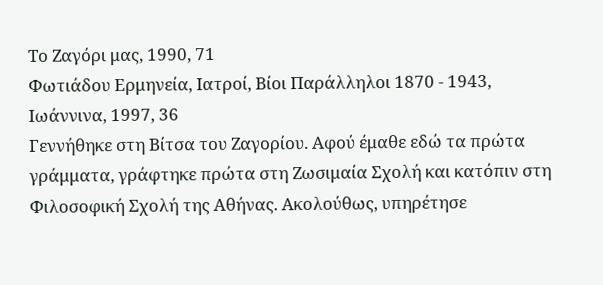Το Ζαγόρι μας, 1990, 71
Φωτιάδου Ερμηνεία, Ιατροί, Βίοι Παράλληλοι 1870 - 1943, Ιωάννινα, 1997, 36
Γεννήθηκε στη Βίτσα του Ζαγορίου. Αφού έμαθε εδώ τα πρώτα γράμματα, γράφτηκε πρώτα στη Ζωσιμαία Σχολή και κατόπιν στη Φιλοσοφική Σχολή της Αθήνας. Ακολούθως, υπηρέτησε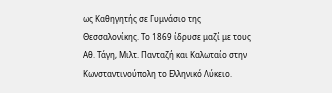ως Καθηγητής σε Γυμνάσιο της Θεσσαλονίκης. Το 1869 ίδρυσε μαζί με τους Αθ. Τάγη, Μιλτ. Πανταζή και Καλωταίο στην Κωνσταντινούπολη το Ελληνικό Λύκειο.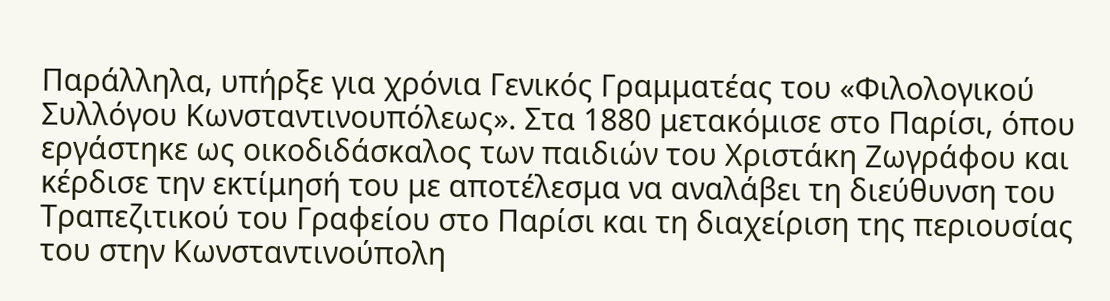Παράλληλα, υπήρξε για χρόνια Γενικός Γραμματέας του «Φιλολογικού Συλλόγου Κωνσταντινουπόλεως». Στα 1880 μετακόμισε στο Παρίσι, όπου εργάστηκε ως οικοδιδάσκαλος των παιδιών του Χριστάκη Ζωγράφου και κέρδισε την εκτίμησή του με αποτέλεσμα να αναλάβει τη διεύθυνση του Τραπεζιτικού του Γραφείου στο Παρίσι και τη διαχείριση της περιουσίας του στην Κωνσταντινούπολη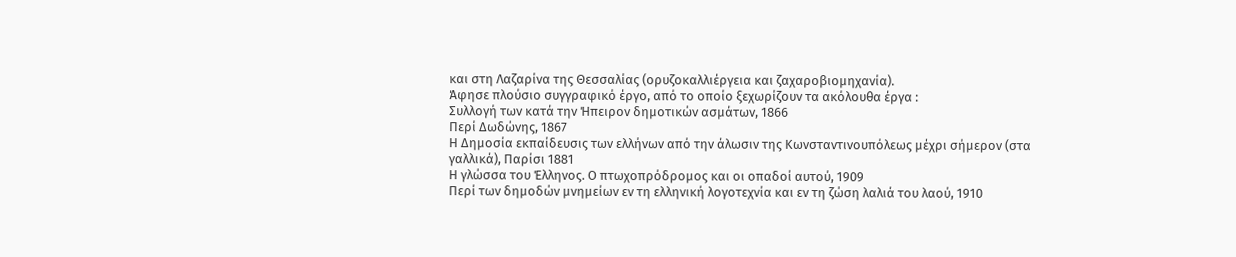και στη Λαζαρίνα της Θεσσαλίας (ορυζοκαλλιέργεια και ζαχαροβιομηχανία).
Άφησε πλούσιο συγγραφικό έργο, από το οποίο ξεχωρίζουν τα ακόλουθα έργα :
Συλλογή των κατά την Ήπειρον δημοτικών ασμάτων, 1866
Περί Δωδώνης, 1867
Η Δημοσία εκπαίδευσις των ελλήνων από την άλωσιν της Κωνσταντινουπόλεως μέχρι σήμερον (στα γαλλικά), Παρίσι 1881
Η γλώσσα του Έλληνος. Ο πτωχοπρόδρομος και οι οπαδοί αυτού, 1909
Περί των δημοδών μνημείων εν τη ελληνική λογοτεχνία και εν τη ζώση λαλιά του λαού, 1910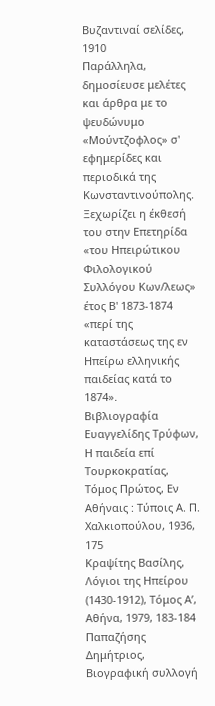Βυζαντιναί σελίδες, 1910
Παράλληλα, δημοσίευσε μελέτες και άρθρα με το ψευδώνυμο «Μούντζοφλος» σ' εφημερίδες και περιοδικά της Κωνσταντινούπολης. Ξεχωρίζει η έκθεσή του στην Επετηρίδα «του Ηπειρώτικου Φιλολογικού Συλλόγου Κων/λεως» έτος Β' 1873-1874 «περί της καταστάσεως της εν Ηπείρω ελληνικής παιδείας κατά το 1874».
Βιβλιογραφία
Ευαγγελίδης Τρύφων, Η παιδεία επί Τουρκοκρατίας, Τόμος Πρώτος, Εν Αθήναις : Τύποις Α. Π. Χαλκιοπούλου, 1936, 175
Κραψίτης Βασίλης, Λόγιοι της Ηπείρου (1430-1912), Τόμος Α’, Αθήνα, 1979, 183-184
Παπαζήσης Δημήτριος, Βιογραφική συλλογή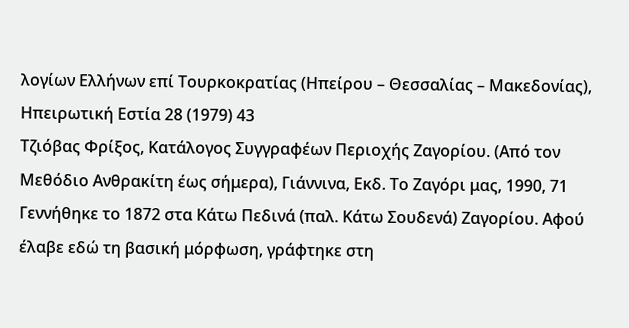λογίων Ελλήνων επί Τουρκοκρατίας (Ηπείρου – Θεσσαλίας – Μακεδονίας), Ηπειρωτική Εστία 28 (1979) 43
Τζιόβας Φρίξος, Κατάλογος Συγγραφέων Περιοχής Ζαγορίου. (Από τον Μεθόδιο Ανθρακίτη έως σήμερα), Γιάννινα, Εκδ. Το Ζαγόρι μας, 1990, 71
Γεννήθηκε το 1872 στα Κάτω Πεδινά (παλ. Κάτω Σουδενά) Ζαγορίου. Αφού έλαβε εδώ τη βασική μόρφωση, γράφτηκε στη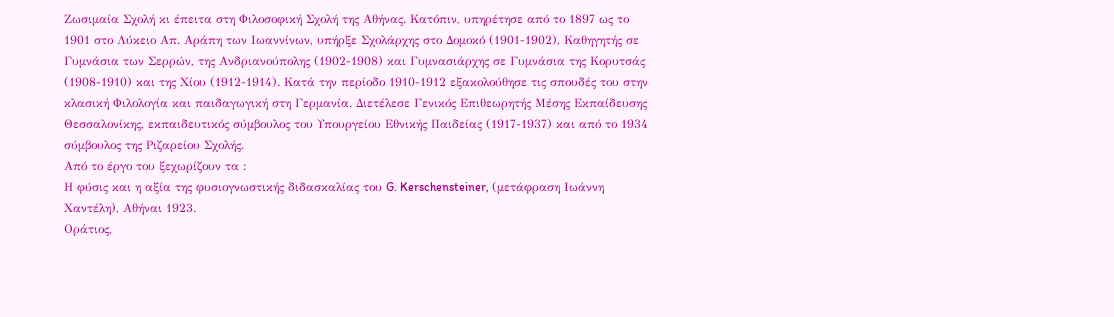Ζωσιμαία Σχολή κι έπειτα στη Φιλοσοφική Σχολή της Αθήνας. Κατόπιν, υπηρέτησε από το 1897 ως το 1901 στο Λύκειο Απ. Αράπη των Ιωαννίνων, υπήρξε Σχολάρχης στο Δομοκό (1901-1902), Καθηγητής σε Γυμνάσια των Σερρών, της Ανδριανούπολης (1902-1908) και Γυμνασιάρχης σε Γυμνάσια της Κορυτσάς (1908-1910) και της Χίου (1912-1914). Κατά την περίοδο 1910-1912 εξακολούθησε τις σπουδές του στην κλασική Φιλολογία και παιδαγωγική στη Γερμανία. Διετέλεσε Γενικός Επιθεωρητής Μέσης Εκπαίδευσης Θεσσαλονίκης, εκπαιδευτικός σύμβουλος του Υπουργείου Εθνικής Παιδείας (1917-1937) και από το 1934 σύμβουλος της Ριζαρείου Σχολής.
Από το έργο του ξεχωρίζουν τα :
Η φύσις και η αξία της φυσιογνωστικής διδασκαλίας του G. Kerschensteiner, (μετάφραση Ιωάννη Χαντέλη), Αθήναι 1923.
Οράτιος,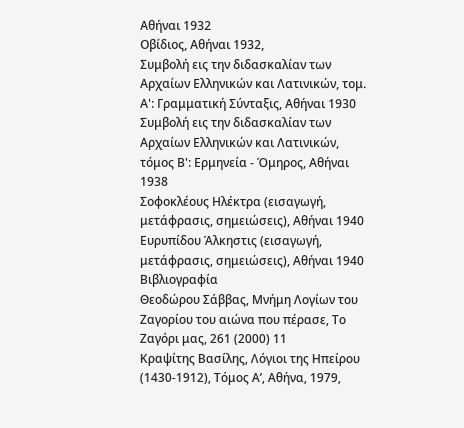Αθήναι 1932
Οβίδιος, Αθήναι 1932,
Συμβολή εις την διδασκαλίαν των Αρχαίων Ελληνικών και Λατινικών, τομ. Α': Γραμματική Σύνταξις, Αθήναι 1930
Συμβολή εις την διδασκαλίαν των Αρχαίων Ελληνικών και Λατινικών, τόμος Β': Ερμηνεία - Όμηρος, Αθήναι 1938
Σοφοκλέους Ηλέκτρα (εισαγωγή, μετάφρασις, σημειώσεις), Αθήναι 1940
Ευρυπίδου Άλκηστις (εισαγωγή, μετάφρασις, σημειώσεις), Αθήναι 1940
Βιβλιογραφία
Θεοδώρου Σάββας, Μνήμη Λογίων του Ζαγορίου του αιώνα που πέρασε, Το Ζαγόρι μας, 261 (2000) 11
Κραψίτης Βασίλης, Λόγιοι της Ηπείρου (1430-1912), Τόμος Α’, Αθήνα, 1979,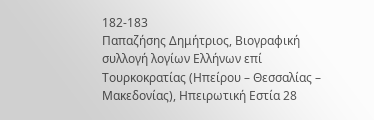182-183
Παπαζήσης Δημήτριος, Βιογραφική συλλογή λογίων Ελλήνων επί Τουρκοκρατίας (Ηπείρου – Θεσσαλίας – Μακεδονίας), Ηπειρωτική Εστία 28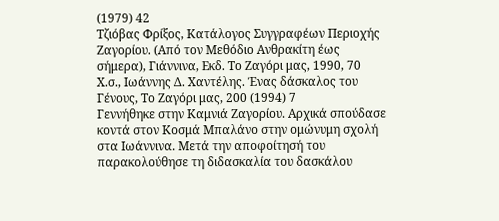(1979) 42
Τζιόβας Φρίξος, Κατάλογος Συγγραφέων Περιοχής Ζαγορίου. (Από τον Μεθόδιο Ανθρακίτη έως σήμερα), Γιάννινα, Εκδ. Το Ζαγόρι μας, 1990, 70
Χ.σ., Ιωάννης Δ. Χαντέλης. Ένας δάσκαλος του Γένους, Το Ζαγόρι μας, 200 (1994) 7
Γεννήθηκε στην Καμνιά Ζαγορίου. Αρχικά σπούδασε κοντά στον Κοσμά Μπαλάνο στην ομώνυμη σχολή στα Ιωάννινα. Μετά την αποφοίτησή του παρακολούθησε τη διδασκαλία του δασκάλου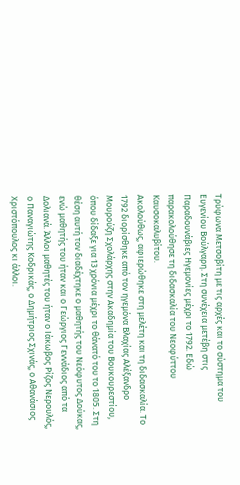Τρύφωνα Μετσοβίτη με τις αρχές και το σύστημα του Ευγενίου Βούλγαρη. Στη συνέχεια μετέβη στις Παραδουνάβιες Ηγεμονίες μέχρι το 1792. Εδώ παρακολούθησε τη διδασκαλία του Νεοφύττου Καυσοκαλυβίτου.
Ακολούθως, αφιερώθηκε στη μελέτη και τη διδασκαλία. Το 1792 διορίσθηκε από τον ηγεμόνα Βλαχίας Αλέξανδρο Μουρούζη Σχολάρχης στην Ακαδημία του Βουκουρεστίου, όπου δίδαξε για 13 χρόνια μέχρι το θάνατό του το 1805. Στη θέση αυτή τον διαδέχτηκε ο μαθητής του Νεόφυτος Δούκας, ενώ μαθητής του ήταν και ο Γεώργιος Γεννάδιος από τα Δολιανά. Άλλοι μαθητές του ήταν ο Ιάκωβος Ρίζος Νερουλός, ο Παναγιώτης Κοδρικάς, ο Δημήτριος Σχινάς, ο Αθανάσιος Χριστόπουλος κι άλλοι.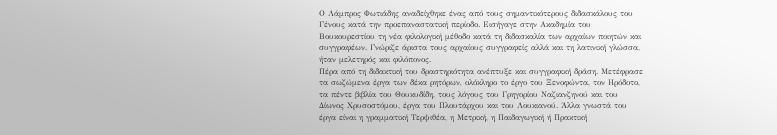Ο Λάμπρος Φωτιάδης αναδείχθηκε ένας από τους σημαντικότερους διδασκάλους του Γένους κατά την προεπαναστατική περίοδο. Εισήγαγε στην Ακαδημία του Βουκουρεστίου τη νέα φιλολογική μέθοδο κατά τη διδασκαλία των αρχαίων ποιητών και συγγραφέων. Γνώριζε άριστα τους αρχαίους συγγραφείς αλλά και τη λατινική γλώσσα, ήταν μελετηρός και φιλόπονος.
Πέρα από τη διδακτική του δραστηριότητα ανέπτυξε και συγγραφική δράση. Μετέφρασε τα σωζώμενα έργα των δέκα ρητόρων, ολόκληρο το έργο του Ξενοφώντα, τον Ηρόδοτο, τα πέντε βιβλία του Θουκυδίδη, τους λόγους του Γρηγορίου Ναζιανζηνού και του Δίωνος Χρυσοστόμου, έργα του Πλουτάρχου και του Λουκιανού. Άλλα γνωστά του έργα είναι η γραμματική Τερψιθέα, η Μετρική, η Παιδαγωγική ή Πρακτική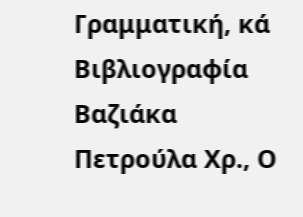Γραμματική, κά
Βιβλιογραφία
Βαζιάκα Πετρούλα Χρ., Ο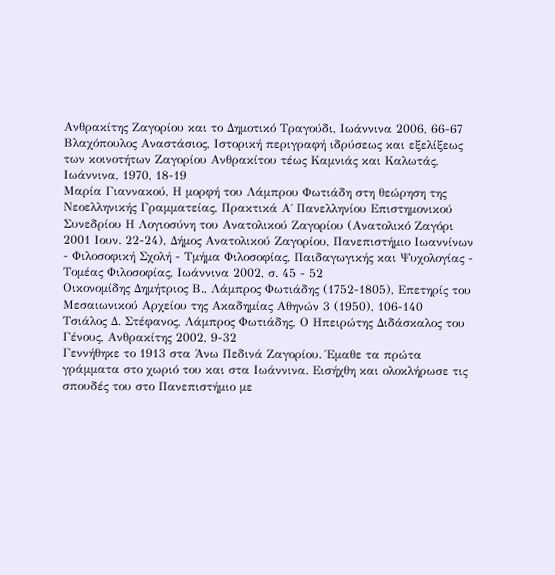Ανθρακίτης Ζαγορίου και το Δημοτικό Τραγούδι, Ιωάννινα 2006, 66-67
Βλαχόπουλος Αναστάσιος, Ιστορική περιγραφή ιδρύσεως και εξελίξεως των κοινοτήτων Ζαγορίου Ανθρακίτου τέως Καμνιάς και Καλωτάς, Ιωάννινα, 1970, 18-19
Μαρία Γιαννακού, Η μορφή του Λάμπρου Φωτιάδη στη θεώρηση της Νεοελληνικής Γραμματείας, Πρακτικά Α΄ Πανελληνίου Επιστημονικού Συνεδρίου Η Λογιοσύνη του Ανατολικού Ζαγορίου (Ανατολικό Ζαγόρι 2001 Ιουν. 22-24), Δήμος Ανατολικού Ζαγορίου, Πανεπιστήμιο Ιωαννίνων - Φιλοσοφική Σχολή - Τμήμα Φιλοσοφίας, Παιδαγωγικής και Ψυχολογίας - Τομέας Φιλοσοφίας, Ιωάννινα 2002, σ. 45 - 52
Οικονομίδης Δημήτριος Β., Λάμπρος Φωτιάδης (1752-1805), Επετηρίς του Μεσαιωνικού Αρχείου της Ακαδημίας Αθηνών 3 (1950), 106-140
Τσιάλος Δ. Στέφανος, Λάμπρος Φωτιάδης, Ο Ηπειρώτης Διδάσκαλος του Γένους, Ανθρακίτης 2002, 9-32
Γεννήθηκε το 1913 στα Άνω Πεδινά Ζαγορίου. Έμαθε τα πρώτα γράμματα στο χωριό του και στα Ιωάννινα. Εισήχθη και ολοκλήρωσε τις σπουδές του στο Πανεπιστήμιο με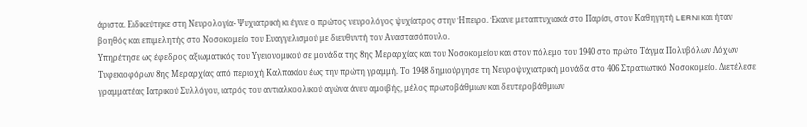άριστα. Ειδικεύτηκε στη Νευρολογία- Ψυχιατρική κι έγινε ο πρώτος νευρολόγος ψυχίατρος στην Ήπειρο. Έκανε μεταπτυχιακά στο Παρίσι, στον Καθηγητή LERNI και ήταν βοηθός και επιμελητής στο Νοσοκομείο του Ευαγγελισμού με διευθυντή τον Αναστασόπουλο.
Υπηρέτησε ως έφεδρος αξιωματικός του Υγειονομικού σε μονάδα της 8ης Μεραρχίας και του Νοσοκομείου και στον πόλεμο του 1940 στο πρώτο Τάγμα Πολυβόλων Λόχων Τυφεκιοφόρων 8ης Μεραρχίας από περιοχή Καλπακίου έως την πρώτη γραμμή. Το 1948 δημιούργησε τη Νευροψυχιατρική μονάδα στο 406 Στρατιωτικό Νοσοκομείο. Διετέλεσε γραμματέας Ιατρικού Συλλόγου, ιατρός του αντιαλκοολικού αγώνα άνευ αμοιβής, μέλος πρωτοβάθμιων και δευτεροβάθμιων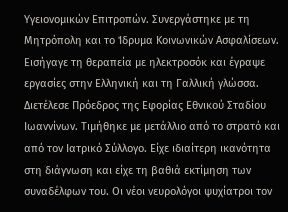Υγειονομικών Επιτροπών. Συνεργάστηκε με τη Μητρόπολη και το Ίδρυμα Κοινωνικών Ασφαλίσεων.
Εισήγαγε τη θεραπεία με ηλεκτροσόκ και έγραψε εργασίες στην Ελληνική και τη Γαλλική γλώσσα. Διετέλεσε Πρόεδρος της Εφορίας Εθνικού Σταδίου Ιωαννίνων. Τιμήθηκε με μετάλλιο από το στρατό και από τον Ιατρικό Σύλλογο. Είχε ιδιαίτερη ικανότητα στη διάγνωση και είχε τη βαθιά εκτίμηση των συναδέλφων του. Οι νέοι νευρολόγοι ψυχίατροι τον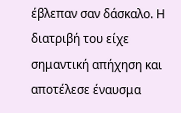έβλεπαν σαν δάσκαλο. Η διατριβή του είχε σημαντική απήχηση και αποτέλεσε έναυσμα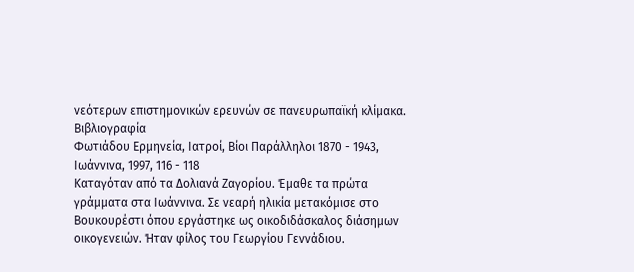νεότερων επιστημονικών ερευνών σε πανευρωπαϊκή κλίμακα.
Βιβλιογραφία
Φωτιάδου Ερμηνεία, Ιατροί, Βίοι Παράλληλοι 1870 - 1943, Ιωάννινα, 1997, 116 - 118
Καταγόταν από τα Δολιανά Ζαγορίου. Έμαθε τα πρώτα γράμματα στα Ιωάννινα. Σε νεαρή ηλικία μετακόμισε στο Βουκουρέστι όπου εργάστηκε ως οικοδιδάσκαλος διάσημων οικογενειών. Ήταν φίλος του Γεωργίου Γεννάδιου.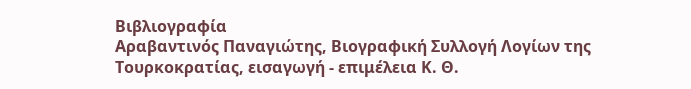Βιβλιογραφία
Αραβαντινός Παναγιώτης, Βιογραφική Συλλογή Λογίων της Τουρκοκρατίας, εισαγωγή - επιμέλεια Κ. Θ.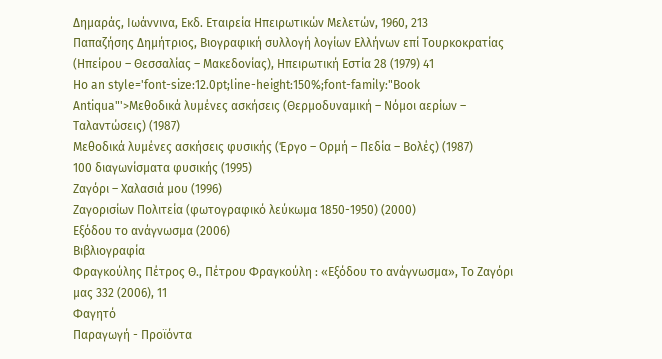Δημαράς, Ιωάννινα, Εκδ. Εταιρεία Ηπειρωτικών Μελετών, 1960, 213
Παπαζήσης Δημήτριος, Βιογραφική συλλογή λογίων Ελλήνων επί Τουρκοκρατίας (Ηπείρου – Θεσσαλίας – Μακεδονίας), Ηπειρωτική Εστία 28 (1979) 41
Ho an style='font-size:12.0pt;line-height:150%;font-family:"Book Antiqua"'>Μεθοδικά λυμένες ασκήσεις (Θερμοδυναμική – Νόμοι αερίων – Ταλαντώσεις) (1987)
Μεθοδικά λυμένες ασκήσεις φυσικής (Έργο – Ορμή – Πεδία – Βολές) (1987)
100 διαγωνίσματα φυσικής (1995)
Ζαγόρι – Χαλασιά μου (1996)
Ζαγορισίων Πολιτεία (φωτογραφικό λεύκωμα 1850-1950) (2000)
Εξόδου το ανάγνωσμα (2006)
Βιβλιογραφία
Φραγκούλης Πέτρος Θ., Πέτρου Φραγκούλη : «Εξόδου το ανάγνωσμα», Το Ζαγόρι μας 332 (2006), 11
Φαγητό
Παραγωγή - Προϊόντα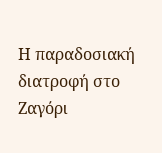Η παραδοσιακή διατροφή στο Ζαγόρι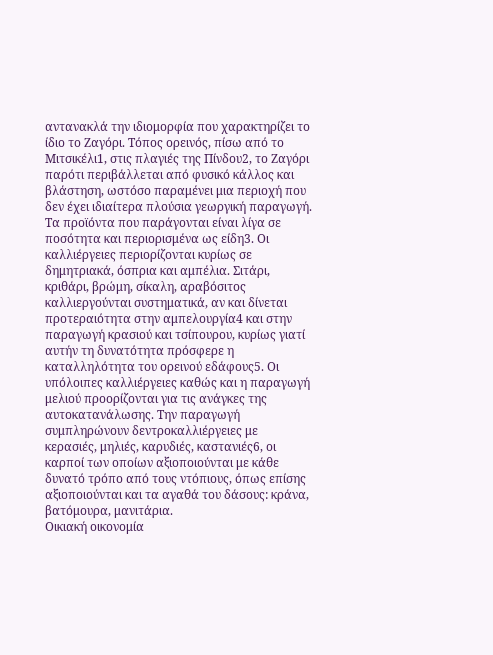αντανακλά την ιδιομορφία που χαρακτηρίζει το ίδιο το Ζαγόρι. Τόπος ορεινός, πίσω από το Μιτσικέλι1, στις πλαγιές της Πίνδου2, το Ζαγόρι παρότι περιβάλλεται από φυσικό κάλλος και βλάστηση, ωστόσο παραμένει μια περιοχή που δεν έχει ιδιαίτερα πλούσια γεωργική παραγωγή. Τα προϊόντα που παράγονται είναι λίγα σε ποσότητα και περιορισμένα ως είδη3. Οι καλλιέργειες περιορίζονται κυρίως σε δημητριακά, όσπρια και αμπέλια. Σιτάρι, κριθάρι, βρώμη, σίκαλη, αραβόσιτος καλλιεργούνται συστηματικά, αν και δίνεται προτεραιότητα στην αμπελουργία4 και στην παραγωγή κρασιού και τσίπουρου, κυρίως γιατί αυτήν τη δυνατότητα πρόσφερε η καταλληλότητα του ορεινού εδάφους5. Οι υπόλοιπες καλλιέργειες καθώς και η παραγωγή μελιού προορίζονται για τις ανάγκες της αυτοκατανάλωσης. Την παραγωγή συμπληρώνουν δεντροκαλλιέργειες με κερασιές, μηλιές, καρυδιές, καστανιές6, οι καρποί των οποίων αξιοποιούνται με κάθε δυνατό τρόπο από τους ντόπιους, όπως επίσης αξιοποιούνται και τα αγαθά του δάσους: κράνα, βατόμουρα, μανιτάρια.
Οικιακή οικονομία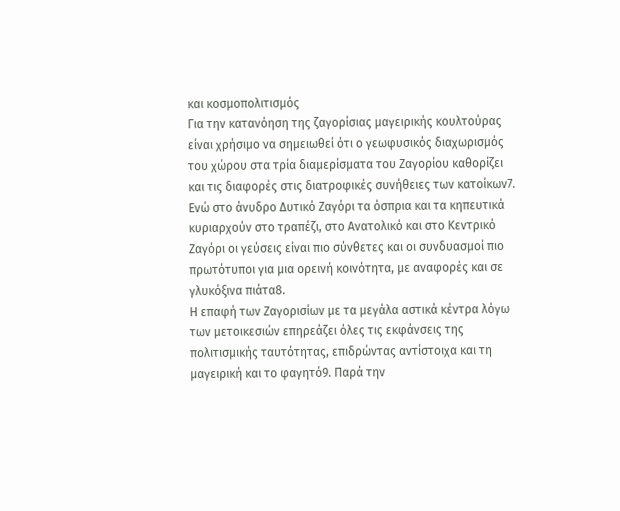και κοσμοπολιτισμός
Για την κατανόηση της ζαγορίσιας μαγειρικής κουλτούρας είναι χρήσιμο να σημειωθεί ότι ο γεωφυσικός διαχωρισμός του χώρου στα τρία διαμερίσματα του Ζαγορίου καθορίζει και τις διαφορές στις διατροφικές συνήθειες των κατοίκων7. Ενώ στο άνυδρο Δυτικό Ζαγόρι τα όσπρια και τα κηπευτικά κυριαρχούν στο τραπέζι, στο Ανατολικό και στο Κεντρικό Ζαγόρι οι γεύσεις είναι πιο σύνθετες και οι συνδυασμοί πιο πρωτότυποι για μια ορεινή κοινότητα, με αναφορές και σε γλυκόξινα πιάτα8.
Η επαφή των Ζαγορισίων με τα μεγάλα αστικά κέντρα λόγω των μετοικεσιών επηρεάζει όλες τις εκφάνσεις της πολιτισμικής ταυτότητας, επιδρώντας αντίστοιχα και τη μαγειρική και το φαγητό9. Παρά την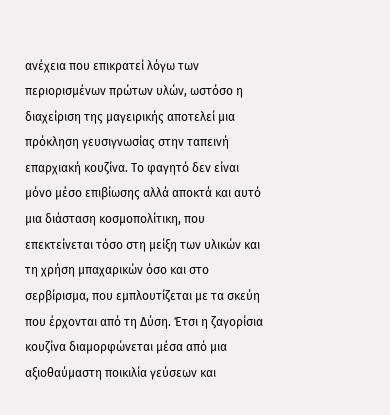ανέχεια που επικρατεί λόγω των περιορισμένων πρώτων υλών, ωστόσο η διαχείριση της μαγειρικής αποτελεί μια πρόκληση γευσιγνωσίας στην ταπεινή επαρχιακή κουζίνα. Το φαγητό δεν είναι μόνο μέσο επιβίωσης αλλά αποκτά και αυτό μια διάσταση κοσμοπολίτικη, που επεκτείνεται τόσο στη μείξη των υλικών και τη χρήση μπαχαρικών όσο και στο σερβίρισμα, που εμπλουτίζεται με τα σκεύη που έρχονται από τη Δύση. Έτσι η ζαγορίσια κουζίνα διαμορφώνεται μέσα από μια αξιοθαύμαστη ποικιλία γεύσεων και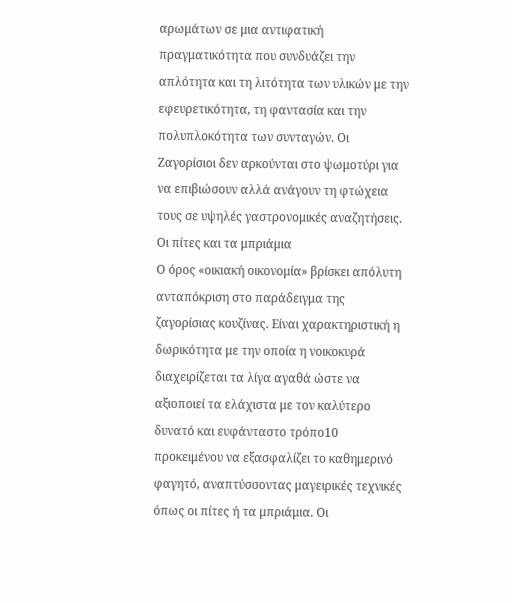αρωμάτων σε μια αντιφατική πραγματικότητα που συνδυάζει την απλότητα και τη λιτότητα των υλικών με την εφευρετικότητα, τη φαντασία και την πολυπλοκότητα των συνταγών. Οι Ζαγορίσιοι δεν αρκούνται στο ψωμοτύρι για να επιβιώσουν αλλά ανάγουν τη φτώχεια τους σε υψηλές γαστρονομικές αναζητήσεις.
Οι πίτες και τα μπριάμια
Ο όρος «οικιακή οικονομία» βρίσκει απόλυτη ανταπόκριση στο παράδειγμα της ζαγορίσιας κουζίνας. Είναι χαρακτηριστική η δωρικότητα με την οποία η νοικοκυρά διαχειρίζεται τα λίγα αγαθά ώστε να αξιοποιεί τα ελάχιστα με τον καλύτερο δυνατό και ευφάνταστο τρόπο10 προκειμένου να εξασφαλίζει το καθημερινό φαγητό, αναπτύσσοντας μαγειρικές τεχνικές όπως οι πίτες ή τα μπριάμια. Οι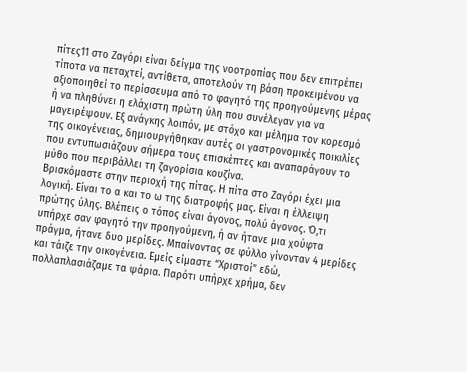πίτες11 στο Ζαγόρι είναι δείγμα της νοοτροπίας που δεν επιτρέπει τίποτα να πεταχτεί, αντίθετα, αποτελούν τη βάση προκειμένου να αξιοποιηθεί το περίσσευμα από το φαγητό της προηγούμενης μέρας ή να πληθύνει η ελάχιστη πρώτη ύλη που συνέλεγαν για να μαγειρέψουν. Εξ ανάγκης λοιπόν, με στόχο και μέλημα τον κορεσμό της οικογένειας, δημιουργήθηκαν αυτές οι γαστρονομικές ποικιλίες που εντυπωσιάζουν σήμερα τους επισκέπτες και αναπαράγουν το μύθο που περιβάλλει τη ζαγορίσια κουζίνα.
Βρισκόμαστε στην περιοχή της πίτας. Η πίτα στο Ζαγόρι έχει μια λογική. Είναι το α και το ω της διατροφής μας. Είναι η έλλειψη πρώτης ύλης. Βλέπεις ο τόπος είναι άγονος, πολύ άγονος. Ό,τι υπήρχε σαν φαγητό την προηγούμενη, ή αν ήτανε μια χούφτα πράγμα, ήτανε δυο μερίδες. Μπαίνοντας σε φύλλο γίνονταν 4 μερίδες και τάιζε την οικογένεια. Εμείς είμαστε “Χριστοί” εδώ, πολλαπλασιάζαμε τα ψάρια. Παρότι υπήρχε χρήμα, δεν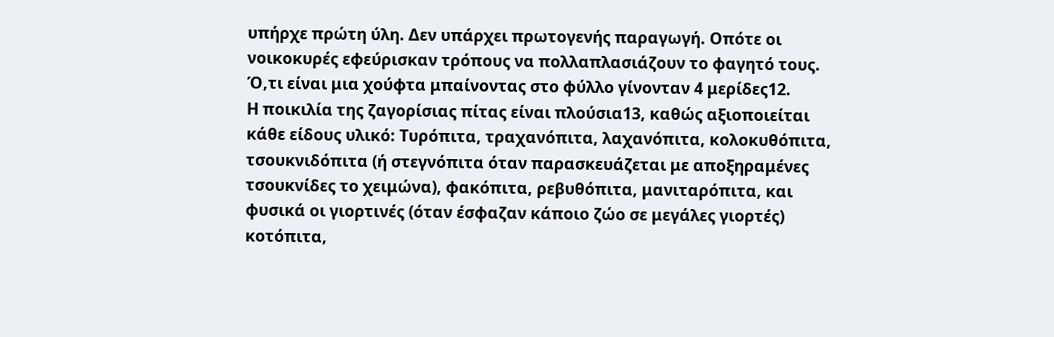υπήρχε πρώτη ύλη. Δεν υπάρχει πρωτογενής παραγωγή. Οπότε οι νοικοκυρές εφεύρισκαν τρόπους να πολλαπλασιάζουν το φαγητό τους. Ό,τι είναι μια χούφτα μπαίνοντας στο φύλλο γίνονταν 4 μερίδες12.
Η ποικιλία της ζαγορίσιας πίτας είναι πλούσια13, καθώς αξιοποιείται κάθε είδους υλικό: Τυρόπιτα, τραχανόπιτα, λαχανόπιτα, κολοκυθόπιτα, τσουκνιδόπιτα (ή στεγνόπιτα όταν παρασκευάζεται με αποξηραμένες τσουκνίδες το χειμώνα), φακόπιτα, ρεβυθόπιτα, μανιταρόπιτα, και φυσικά οι γιορτινές (όταν έσφαζαν κάποιο ζώο σε μεγάλες γιορτές) κοτόπιτα,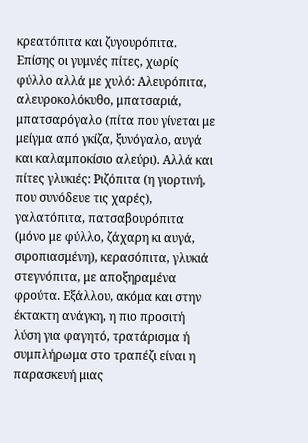κρεατόπιτα και ζυγουρόπιτα. Επίσης οι γυμνές πίτες, χωρίς φύλλο αλλά με χυλό: Αλευρόπιτα, αλευροκολόκυθο, μπατσαριά, μπατσαρόγαλο (πίτα που γίνεται με μείγμα από γκίζα, ξυνόγαλο, αυγά και καλαμποκίσιο αλεύρι). Αλλά και πίτες γλυκιές: Ριζόπιτα (η γιορτινή, που συνόδευε τις χαρές), γαλατόπιτα, πατσαβουρόπιτα (μόνο με φύλλο, ζάχαρη κι αυγά, σιροπιασμένη), κερασόπιτα, γλυκιά στεγνόπιτα, με αποξηραμένα φρούτα. Εξάλλου, ακόμα και στην έκτακτη ανάγκη, η πιο προσιτή λύση για φαγητό, τρατάρισμα ή συμπλήρωμα στο τραπέζι είναι η παρασκευή μιας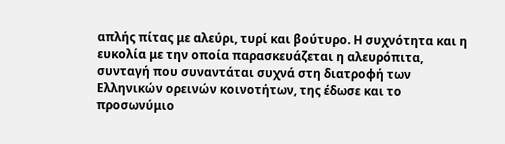απλής πίτας με αλεύρι, τυρί και βούτυρο. Η συχνότητα και η ευκολία με την οποία παρασκευάζεται η αλευρόπιτα, συνταγή που συναντάται συχνά στη διατροφή των Ελληνικών ορεινών κοινοτήτων, της έδωσε και το προσωνύμιο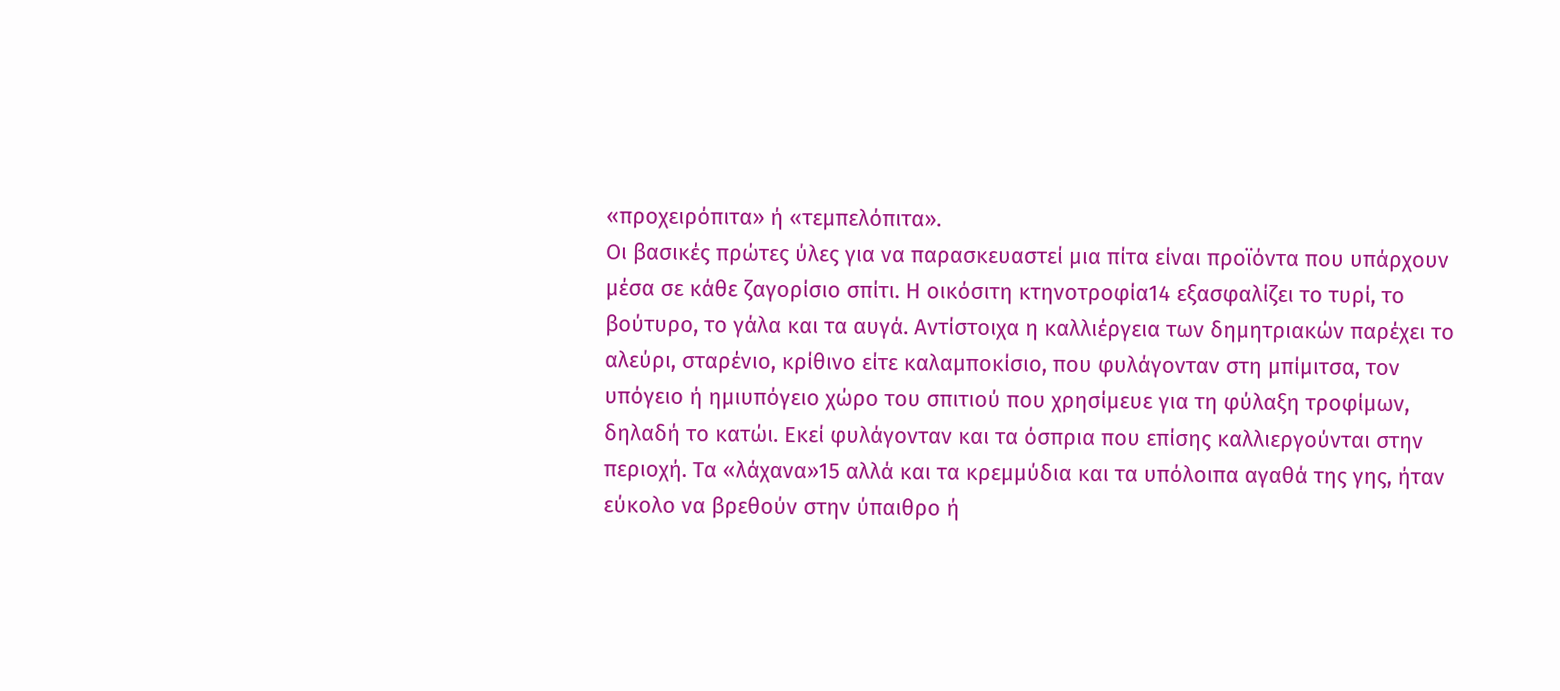«προχειρόπιτα» ή «τεμπελόπιτα».
Οι βασικές πρώτες ύλες για να παρασκευαστεί μια πίτα είναι προϊόντα που υπάρχουν μέσα σε κάθε ζαγορίσιο σπίτι. Η οικόσιτη κτηνοτροφία14 εξασφαλίζει το τυρί, το βούτυρο, το γάλα και τα αυγά. Αντίστοιχα η καλλιέργεια των δημητριακών παρέχει το αλεύρι, σταρένιο, κρίθινο είτε καλαμποκίσιο, που φυλάγονταν στη μπίμιτσα, τον υπόγειο ή ημιυπόγειο χώρο του σπιτιού που χρησίμευε για τη φύλαξη τροφίμων, δηλαδή το κατώι. Εκεί φυλάγονταν και τα όσπρια που επίσης καλλιεργούνται στην περιοχή. Τα «λάχανα»15 αλλά και τα κρεμμύδια και τα υπόλοιπα αγαθά της γης, ήταν εύκολο να βρεθούν στην ύπαιθρο ή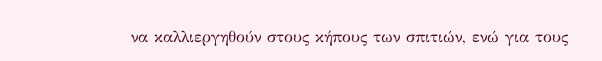να καλλιεργηθούν στους κήπους των σπιτιών, ενώ για τους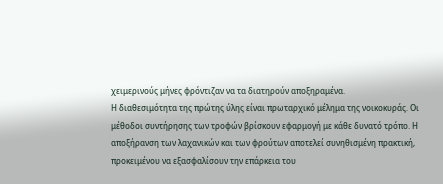χειμερινούς μήνες φρόντιζαν να τα διατηρούν αποξηραμένα.
Η διαθεσιμότητα της πρώτης ύλης είναι πρωταρχικό μέλημα της νοικοκυράς. Οι μέθοδοι συντήρησης των τροφών βρίσκουν εφαρμογή με κάθε δυνατό τρόπο. Η αποξήρανση των λαχανικών και των φρούτων αποτελεί συνηθισμένη πρακτική, προκειμένου να εξασφαλίσουν την επάρκεια του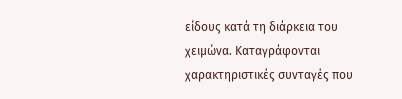είδους κατά τη διάρκεια του χειμώνα. Καταγράφονται χαρακτηριστικές συνταγές που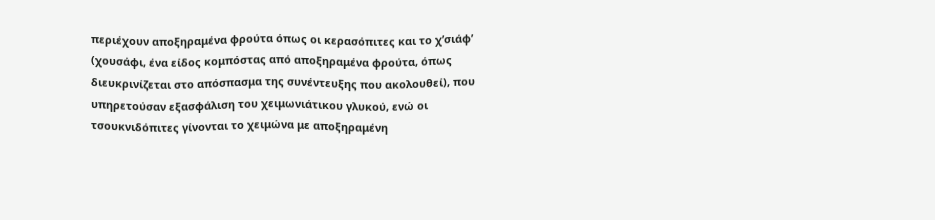περιέχουν αποξηραμένα φρούτα όπως οι κερασόπιτες και το χ’σιάφ’ (χουσάφι, ένα είδος κομπόστας από αποξηραμένα φρούτα, όπως διευκρινίζεται στο απόσπασμα της συνέντευξης που ακολουθεί), που υπηρετούσαν εξασφάλιση του χειμωνιάτικου γλυκού, ενώ οι τσουκνιδόπιτες γίνονται το χειμώνα με αποξηραμένη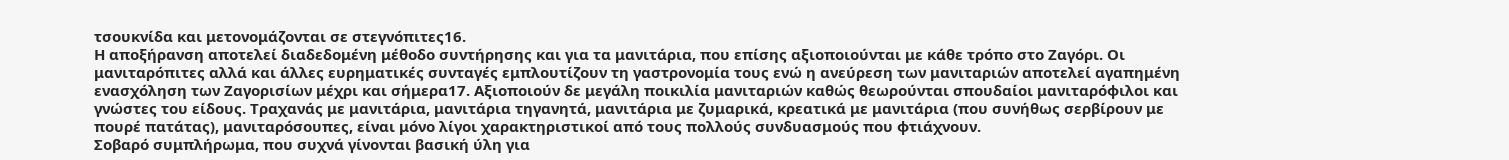τσουκνίδα και μετονομάζονται σε στεγνόπιτες16.
Η αποξήρανση αποτελεί διαδεδομένη μέθοδο συντήρησης και για τα μανιτάρια, που επίσης αξιοποιούνται με κάθε τρόπο στο Ζαγόρι. Οι μανιταρόπιτες αλλά και άλλες ευρηματικές συνταγές εμπλουτίζουν τη γαστρονομία τους ενώ η ανεύρεση των μανιταριών αποτελεί αγαπημένη ενασχόληση των Ζαγορισίων μέχρι και σήμερα17. Αξιοποιούν δε μεγάλη ποικιλία μανιταριών καθώς θεωρούνται σπουδαίοι μανιταρόφιλοι και γνώστες του είδους. Τραχανάς με μανιτάρια, μανιτάρια τηγανητά, μανιτάρια με ζυμαρικά, κρεατικά με μανιτάρια (που συνήθως σερβίρουν με πουρέ πατάτας), μανιταρόσουπες, είναι μόνο λίγοι χαρακτηριστικοί από τους πολλούς συνδυασμούς που φτιάχνουν.
Σοβαρό συμπλήρωμα, που συχνά γίνονται βασική ύλη για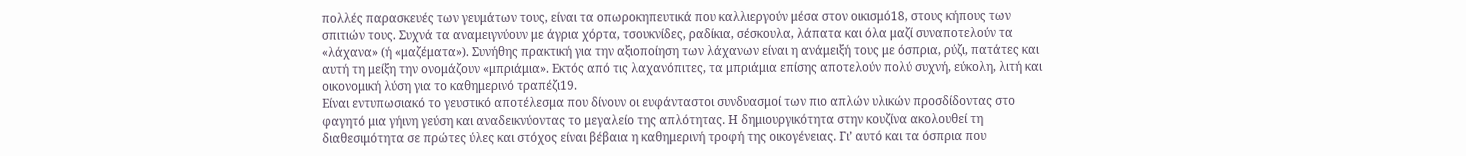πολλές παρασκευές των γευμάτων τους, είναι τα οπωροκηπευτικά που καλλιεργούν μέσα στον οικισμό18, στους κήπους των σπιτιών τους. Συχνά τα αναμειγνύουν με άγρια χόρτα, τσουκνίδες, ραδίκια, σέσκουλα, λάπατα και όλα μαζί συναποτελούν τα «λάχανα» (ή «μαζέματα»). Συνήθης πρακτική για την αξιοποίηση των λάχανων είναι η ανάμειξή τους με όσπρια, ρύζι, πατάτες και αυτή τη μείξη την ονομάζουν «μπριάμια». Εκτός από τις λαχανόπιτες, τα μπριάμια επίσης αποτελούν πολύ συχνή, εύκολη, λιτή και οικονομική λύση για το καθημερινό τραπέζι19.
Είναι εντυπωσιακό το γευστικό αποτέλεσμα που δίνουν οι ευφάνταστοι συνδυασμοί των πιο απλών υλικών προσδίδοντας στο φαγητό μια γήινη γεύση και αναδεικνύοντας το μεγαλείο της απλότητας. Η δημιουργικότητα στην κουζίνα ακολουθεί τη διαθεσιμότητα σε πρώτες ύλες και στόχος είναι βέβαια η καθημερινή τροφή της οικογένειας. Γι’ αυτό και τα όσπρια που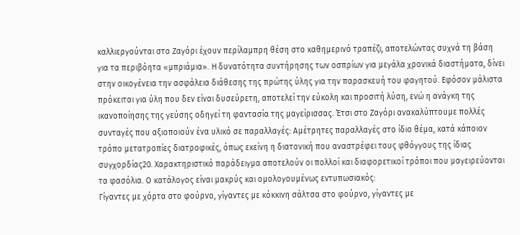καλλιεργούνται στο Ζαγόρι έχουν περίλαμπρη θέση στο καθημερινό τραπέζι, αποτελώντας συχνά τη βάση για τα περιβόητα «μπριάμια». Η δυνατότητα συντήρησης των οσπρίων για μεγάλα χρονικά διαστήματα, δίνει στην οικογένεια την ασφάλεια διάθεσης της πρώτης ύλης για την παρασκευή του φαγητού. Εφόσον μάλιστα πρόκειται για ύλη που δεν είναι δυσεύρετη, αποτελεί την εύκολη και προσιτή λύση, ενώ η ανάγκη της ικανοποίησης της γεύσης οδηγεί τη φαντασία της μαγείρισσας. Έτσι στο Ζαγόρι ανακαλύπτουμε πολλές συνταγές που αξιοποιούν ένα υλικό σε παραλλαγές: Αμέτρητες παραλλαγές στο ίδιο θέμα, κατά κάποιον τρόπο μετατροπίες διατροφικές, όπως εκείνη η διατονική που αναστρέφει τους φθόγγους της ίδιας συγχορδίας20. Χαρακτηριστικό παράδειγμα αποτελούν οι πολλοί και διαφορετικοί τρόποι που μαγειρεύονται τα φασόλια. Ο κατάλογος είναι μακρύς και ομολογουμένως εντυπωσιακός:
Γίγαντες με χόρτα στο φούρνο, γίγαντες με κόκκινη σάλτσα στο φούρνο, γίγαντες με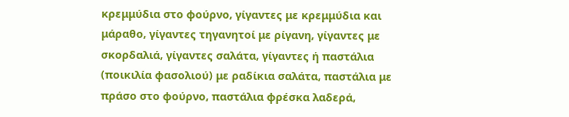κρεμμύδια στο φούρνο, γίγαντες με κρεμμύδια και μάραθο, γίγαντες τηγανητοί με ρίγανη, γίγαντες με σκορδαλιά, γίγαντες σαλάτα, γίγαντες ή παστάλια (ποικιλία φασολιού) με ραδίκια σαλάτα, παστάλια με πράσο στο φούρνο, παστάλια φρέσκα λαδερά,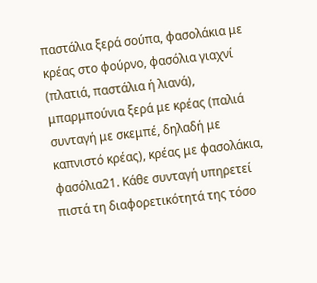παστάλια ξερά σούπα, φασολάκια με κρέας στο φούρνο, φασόλια γιαχνί (πλατιά, παστάλια ή λιανά), μπαρμπούνια ξερά με κρέας (παλιά συνταγή με σκεμπέ, δηλαδή με καπνιστό κρέας), κρέας με φασολάκια, φασόλια21. Κάθε συνταγή υπηρετεί πιστά τη διαφορετικότητά της τόσο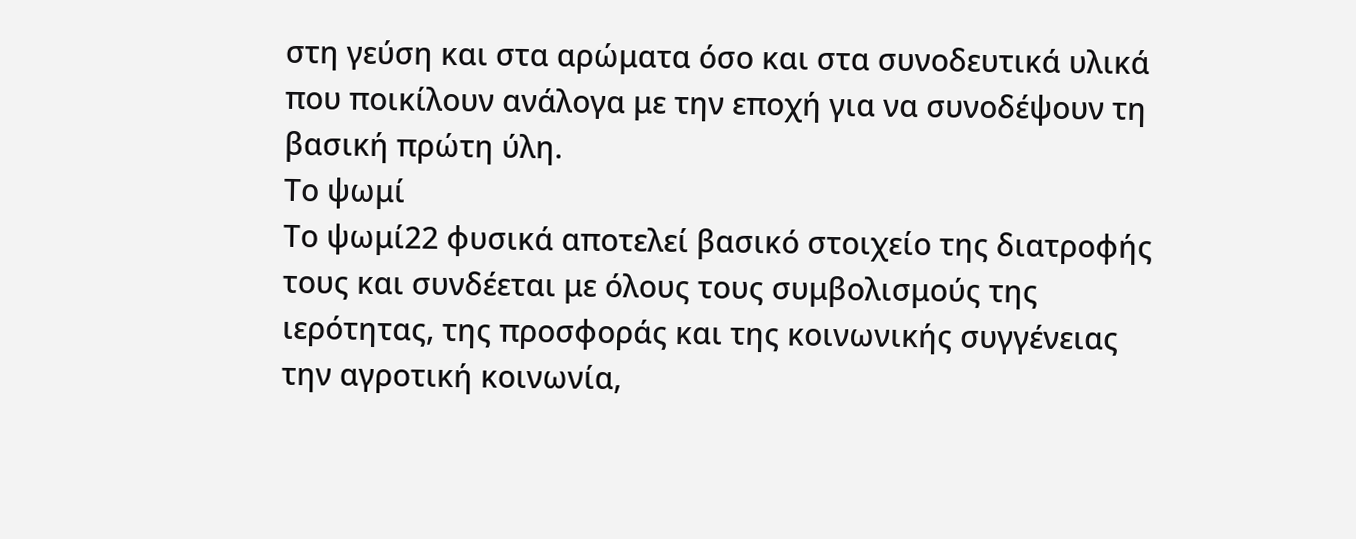στη γεύση και στα αρώματα όσο και στα συνοδευτικά υλικά που ποικίλουν ανάλογα με την εποχή για να συνοδέψουν τη βασική πρώτη ύλη.
Το ψωμί
Το ψωμί22 φυσικά αποτελεί βασικό στοιχείο της διατροφής τους και συνδέεται με όλους τους συμβολισμούς της ιερότητας, της προσφοράς και της κοινωνικής συγγένειας την αγροτική κοινωνία,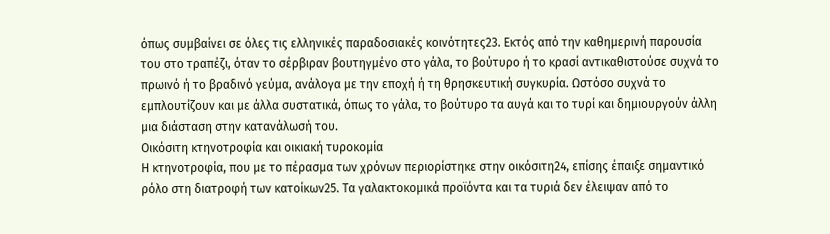όπως συμβαίνει σε όλες τις ελληνικές παραδοσιακές κοινότητες23. Εκτός από την καθημερινή παρουσία του στο τραπέζι, όταν το σέρβιραν βουτηγμένο στο γάλα, το βούτυρο ή το κρασί αντικαθιστούσε συχνά το πρωινό ή το βραδινό γεύμα, ανάλογα με την εποχή ή τη θρησκευτική συγκυρία. Ωστόσο συχνά το εμπλουτίζουν και με άλλα συστατικά, όπως το γάλα, το βούτυρο τα αυγά και το τυρί και δημιουργούν άλλη μια διάσταση στην κατανάλωσή του.
Οικόσιτη κτηνοτροφία και οικιακή τυροκομία
Η κτηνοτροφία, που με το πέρασμα των χρόνων περιορίστηκε στην οικόσιτη24, επίσης έπαιξε σημαντικό ρόλο στη διατροφή των κατοίκων25. Τα γαλακτοκομικά προϊόντα και τα τυριά δεν έλειψαν από το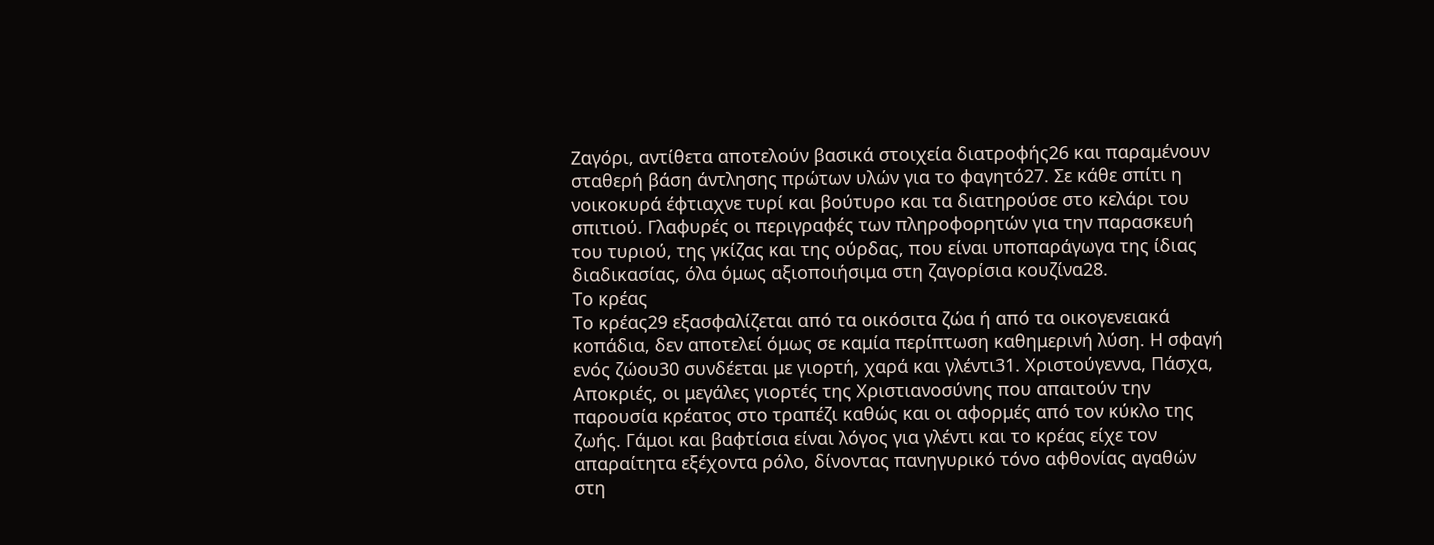Ζαγόρι, αντίθετα αποτελούν βασικά στοιχεία διατροφής26 και παραμένουν σταθερή βάση άντλησης πρώτων υλών για το φαγητό27. Σε κάθε σπίτι η νοικοκυρά έφτιαχνε τυρί και βούτυρο και τα διατηρούσε στο κελάρι του σπιτιού. Γλαφυρές οι περιγραφές των πληροφορητών για την παρασκευή του τυριού, της γκίζας και της ούρδας, που είναι υποπαράγωγα της ίδιας διαδικασίας, όλα όμως αξιοποιήσιμα στη ζαγορίσια κουζίνα28.
Το κρέας
Το κρέας29 εξασφαλίζεται από τα οικόσιτα ζώα ή από τα οικογενειακά κοπάδια, δεν αποτελεί όμως σε καμία περίπτωση καθημερινή λύση. Η σφαγή ενός ζώου30 συνδέεται με γιορτή, χαρά και γλέντι31. Χριστούγεννα, Πάσχα, Αποκριές, οι μεγάλες γιορτές της Χριστιανοσύνης που απαιτούν την παρουσία κρέατος στο τραπέζι καθώς και οι αφορμές από τον κύκλο της ζωής. Γάμοι και βαφτίσια είναι λόγος για γλέντι και το κρέας είχε τον απαραίτητα εξέχοντα ρόλο, δίνοντας πανηγυρικό τόνο αφθονίας αγαθών στη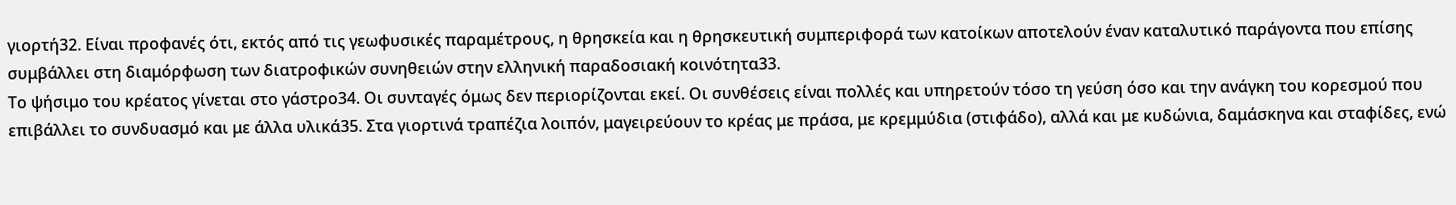γιορτή32. Είναι προφανές ότι, εκτός από τις γεωφυσικές παραμέτρους, η θρησκεία και η θρησκευτική συμπεριφορά των κατοίκων αποτελούν έναν καταλυτικό παράγοντα που επίσης συμβάλλει στη διαμόρφωση των διατροφικών συνηθειών στην ελληνική παραδοσιακή κοινότητα33.
Το ψήσιμο του κρέατος γίνεται στο γάστρο34. Οι συνταγές όμως δεν περιορίζονται εκεί. Οι συνθέσεις είναι πολλές και υπηρετούν τόσο τη γεύση όσο και την ανάγκη του κορεσμού που επιβάλλει το συνδυασμό και με άλλα υλικά35. Στα γιορτινά τραπέζια λοιπόν, μαγειρεύουν το κρέας με πράσα, με κρεμμύδια (στιφάδο), αλλά και με κυδώνια, δαμάσκηνα και σταφίδες, ενώ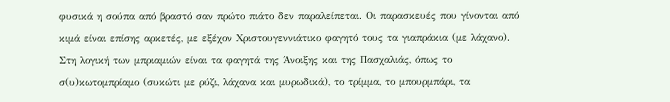φυσικά η σούπα από βραστό σαν πρώτο πιάτο δεν παραλείπεται. Οι παρασκευές που γίνονται από κιμά είναι επίσης αρκετές, με εξέχον Χριστουγεννιάτικο φαγητό τους τα γιαπράκια (με λάχανο). Στη λογική των μπριαμιών είναι τα φαγητά της Άνοιξης και της Πασχαλιάς, όπως το σ(υ)κωτομπρίαμο (συκώτι με ρύζι, λάχανα και μυρωδικά), το τρίμμα, το μπουρμπάρι, τα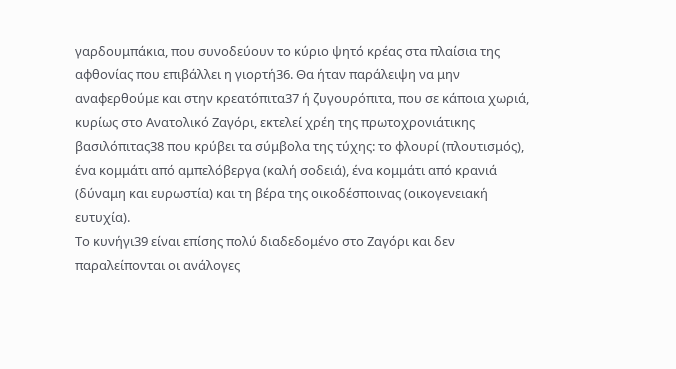γαρδουμπάκια, που συνοδεύουν το κύριο ψητό κρέας στα πλαίσια της αφθονίας που επιβάλλει η γιορτή36. Θα ήταν παράλειψη να μην αναφερθούμε και στην κρεατόπιτα37 ή ζυγουρόπιτα, που σε κάποια χωριά, κυρίως στο Ανατολικό Ζαγόρι, εκτελεί χρέη της πρωτοχρονιάτικης βασιλόπιτας38 που κρύβει τα σύμβολα της τύχης: το φλουρί (πλουτισμός), ένα κομμάτι από αμπελόβεργα (καλή σοδειά), ένα κομμάτι από κρανιά (δύναμη και ευρωστία) και τη βέρα της οικοδέσποινας (οικογενειακή ευτυχία).
Το κυνήγι39 είναι επίσης πολύ διαδεδομένο στο Ζαγόρι και δεν παραλείπονται οι ανάλογες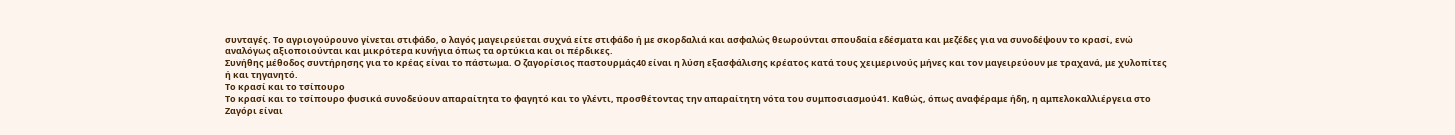συνταγές. Το αγριογούρουνο γίνεται στιφάδο, ο λαγός μαγειρεύεται συχνά είτε στιφάδο ή με σκορδαλιά και ασφαλώς θεωρούνται σπουδαία εδέσματα και μεζέδες για να συνοδέψουν το κρασί, ενώ αναλόγως αξιοποιούνται και μικρότερα κυνήγια όπως τα ορτύκια και οι πέρδικες.
Συνήθης μέθοδος συντήρησης για το κρέας είναι το πάστωμα. Ο ζαγορίσιος παστουρμάς40 είναι η λύση εξασφάλισης κρέατος κατά τους χειμερινούς μήνες και τον μαγειρεύουν με τραχανά, με χυλοπίτες ή και τηγανητό.
Το κρασί και το τσίπουρο
Το κρασί και το τσίπουρο φυσικά συνοδεύουν απαραίτητα το φαγητό και το γλέντι, προσθέτοντας την απαραίτητη νότα του συμποσιασμού41. Καθώς, όπως αναφέραμε ήδη, η αμπελοκαλλιέργεια στο Ζαγόρι είναι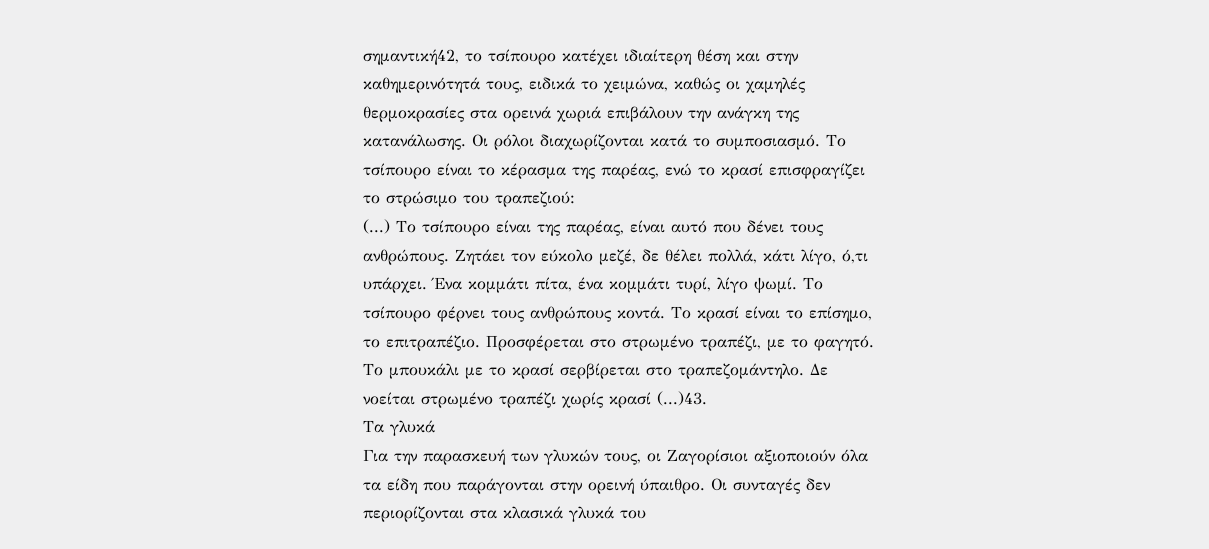σημαντική42, το τσίπουρο κατέχει ιδιαίτερη θέση και στην καθημερινότητά τους, ειδικά το χειμώνα, καθώς οι χαμηλές θερμοκρασίες στα ορεινά χωριά επιβάλουν την ανάγκη της κατανάλωσης. Οι ρόλοι διαχωρίζονται κατά το συμποσιασμό. Το τσίπουρο είναι το κέρασμα της παρέας, ενώ το κρασί επισφραγίζει το στρώσιμο του τραπεζιού:
(...) Το τσίπουρο είναι της παρέας, είναι αυτό που δένει τους ανθρώπους. Ζητάει τον εύκολο μεζέ, δε θέλει πολλά, κάτι λίγο, ό,τι υπάρχει. Ένα κομμάτι πίτα, ένα κομμάτι τυρί, λίγο ψωμί. Το τσίπουρο φέρνει τους ανθρώπους κοντά. Το κρασί είναι το επίσημο, το επιτραπέζιο. Προσφέρεται στο στρωμένο τραπέζι, με το φαγητό. Το μπουκάλι με το κρασί σερβίρεται στο τραπεζομάντηλο. Δε νοείται στρωμένο τραπέζι χωρίς κρασί (...)43.
Τα γλυκά
Για την παρασκευή των γλυκών τους, οι Ζαγορίσιοι αξιοποιούν όλα τα είδη που παράγονται στην ορεινή ύπαιθρο. Οι συνταγές δεν περιορίζονται στα κλασικά γλυκά του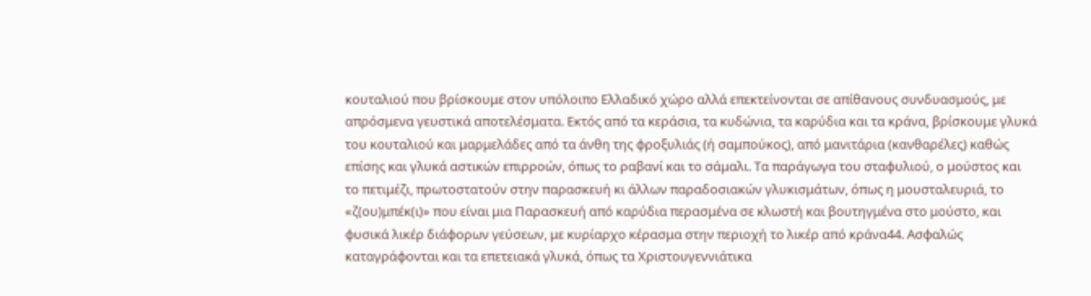κουταλιού που βρίσκουμε στον υπόλοιπο Ελλαδικό χώρο αλλά επεκτείνονται σε απίθανους συνδυασμούς, με απρόσμενα γευστικά αποτελέσματα. Εκτός από τα κεράσια, τα κυδώνια, τα καρύδια και τα κράνα, βρίσκουμε γλυκά του κουταλιού και μαρμελάδες από τα άνθη της φροξυλιάς (ή σαμπούκος), από μανιτάρια (κανθαρέλες) καθώς επίσης και γλυκά αστικών επιρροών, όπως το ραβανί και το σάμαλι. Τα παράγωγα του σταφυλιού, ο μούστος και το πετιμέζι, πρωτοστατούν στην παρασκευή κι άλλων παραδοσιακών γλυκισμάτων, όπως η μουσταλευριά, το «ζ(ου)μπέκ(ι)» που είναι μια Παρασκευή από καρύδια περασμένα σε κλωστή και βουτηγμένα στο μούστο, και φυσικά λικέρ διάφορων γεύσεων, με κυρίαρχο κέρασμα στην περιοχή το λικέρ από κράνα44. Ασφαλώς καταγράφονται και τα επετειακά γλυκά, όπως τα Χριστουγεννιάτικα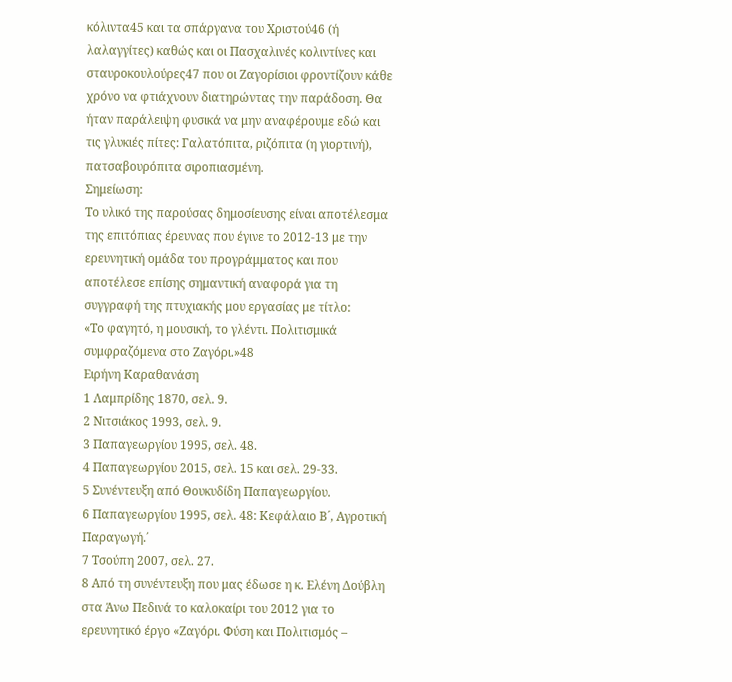κόλιντα45 και τα σπάργανα του Χριστού46 (ή λαλαγγίτες) καθώς και οι Πασχαλινές κολιντίνες και σταυροκουλούρες47 που οι Ζαγορίσιοι φροντίζουν κάθε χρόνο να φτιάχνουν διατηρώντας την παράδοση. Θα ήταν παράλειψη φυσικά να μην αναφέρουμε εδώ και τις γλυκιές πίτες: Γαλατόπιτα, ριζόπιτα (η γιορτινή), πατσαβουρόπιτα σιροπιασμένη.
Σημείωση:
Το υλικό της παρούσας δημοσίευσης είναι αποτέλεσμα της επιτόπιας έρευνας που έγινε το 2012-13 με την ερευνητική ομάδα του προγράμματος και που αποτέλεσε επίσης σημαντική αναφορά για τη συγγραφή της πτυχιακής μου εργασίας με τίτλο:
«Το φαγητό, η μουσική, το γλέντι. Πολιτισμικά συμφραζόμενα στο Ζαγόρι.»48
Ειρήνη Καραθανάση
1 Λαμπρίδης 1870, σελ. 9.
2 Νιτσιάκος 1993, σελ. 9.
3 Παπαγεωργίου 1995, σελ. 48.
4 Παπαγεωργίου 2015, σελ. 15 και σελ. 29-33.
5 Συνέντευξη από Θουκυδίδη Παπαγεωργίου.
6 Παπαγεωργίου 1995, σελ. 48: Κεφάλαιο Β´, Αγροτική Παραγωγή.΄
7 Τσούπη 2007, σελ. 27.
8 Από τη συνέντευξη που μας έδωσε η κ. Ελένη Δούβλη στα Άνω Πεδινά το καλοκαίρι του 2012 για το ερευνητικό έργο «Ζαγόρι. Φύση και Πολιτισμός –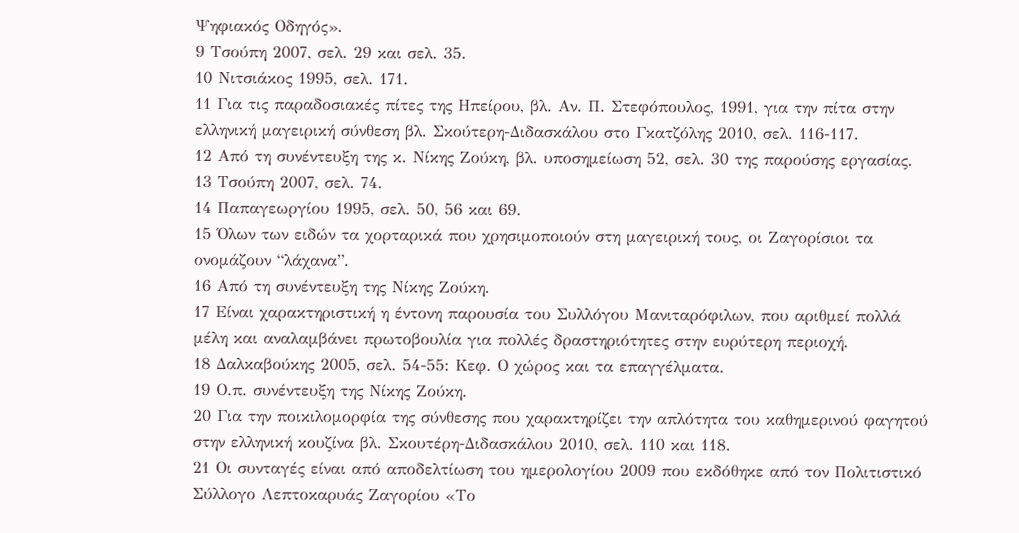Ψηφιακός Οδηγός».
9 Τσούπη 2007, σελ. 29 και σελ. 35.
10 Νιτσιάκος 1995, σελ. 171.
11 Για τις παραδοσιακές πίτες της Ηπείρου, βλ. Αν. Π. Στεφόπουλος, 1991, για την πίτα στην ελληνική μαγειρική σύνθεση βλ. Σκούτερη-Διδασκάλου στο Γκατζόλης 2010, σελ. 116-117.
12 Από τη συνέντευξη της κ. Νίκης Ζούκη, βλ. υποσημείωση 52, σελ. 30 της παρούσης εργασίας.
13 Τσούπη 2007, σελ. 74.
14 Παπαγεωργίου 1995, σελ. 50, 56 και 69.
15 Όλων των ειδών τα χορταρικά που χρησιμοποιούν στη μαγειρική τους, οι Ζαγορίσιοι τα ονομάζουν “λάχανα”.
16 Από τη συνέντευξη της Νίκης Ζούκη.
17 Είναι χαρακτηριστική η έντονη παρουσία του Συλλόγου Μανιταρόφιλων, που αριθμεί πολλά μέλη και αναλαμβάνει πρωτοβουλία για πολλές δραστηριότητες στην ευρύτερη περιοχή.
18 Δαλκαβούκης 2005, σελ. 54-55: Κεφ. Ο χώρος και τα επαγγέλματα.
19 Ο.π. συνέντευξη της Νίκης Ζούκη.
20 Για την ποικιλομορφία της σύνθεσης που χαρακτηρίζει την απλότητα του καθημερινού φαγητού στην ελληνική κουζίνα βλ. Σκουτέρη-Διδασκάλου 2010, σελ. 110 και 118.
21 Οι συνταγές είναι από αποδελτίωση του ημερολογίου 2009 που εκδόθηκε από τον Πολιτιστικό Σύλλογο Λεπτοκαρυάς Ζαγορίου «Το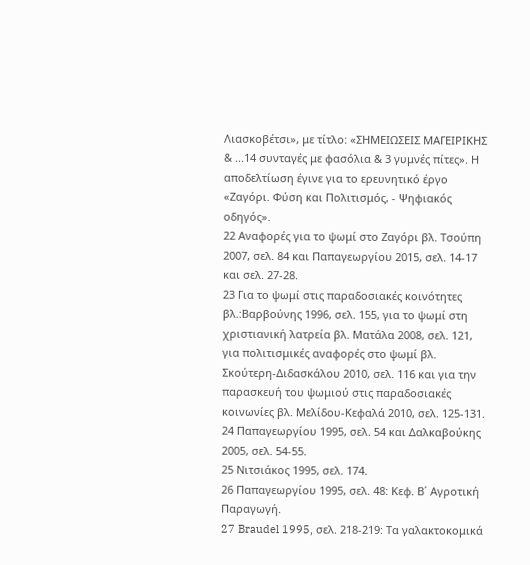Λιασκοβέτσι», με τίτλο: «ΣΗΜΕΙΩΣΕΙΣ ΜΑΓΕΙΡΙΚΗΣ & ...14 συνταγές με φασόλια & 3 γυμνές πίτες». Η αποδελτίωση έγινε για το ερευνητικό έργο «Ζαγόρι. Φύση και Πολιτισμός, - Ψηφιακός οδηγός».
22 Αναφορές για το ψωμί στο Ζαγόρι βλ. Τσούπη 2007, σελ. 84 και Παπαγεωργίου 2015, σελ. 14-17 και σελ. 27-28.
23 Για το ψωμί στις παραδοσιακές κοινότητες βλ.:Βαρβούνης 1996, σελ. 155, για το ψωμί στη χριστιανική λατρεία βλ. Ματάλα 2008, σελ. 121, για πολιτισμικές αναφορές στο ψωμί βλ. Σκούτερη-Διδασκάλου 2010, σελ. 116 και για την παρασκευή του ψωμιού στις παραδοσιακές κοινωνίες βλ. Μελίδου-Κεφαλά 2010, σελ. 125-131.
24 Παπαγεωργίου 1995, σελ. 54 και Δαλκαβούκης 2005, σελ. 54-55.
25 Νιτσιάκος 1995, σελ. 174.
26 Παπαγεωργίου 1995, σελ. 48: Κεφ. Β΄ Αγροτική Παραγωγή.
27 Braudel 1995, σελ. 218-219: Τα γαλακτοκομικά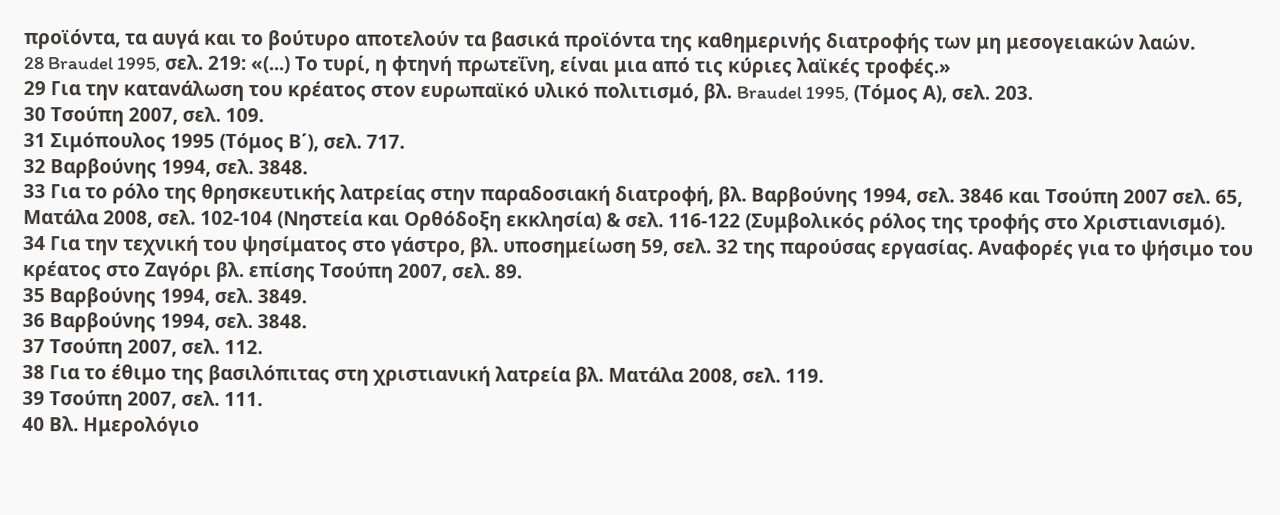προϊόντα, τα αυγά και το βούτυρο αποτελούν τα βασικά προϊόντα της καθημερινής διατροφής των μη μεσογειακών λαών.
28 Braudel 1995, σελ. 219: «(...) Το τυρί, η φτηνή πρωτεΐνη, είναι μια από τις κύριες λαϊκές τροφές.»
29 Για την κατανάλωση του κρέατος στον ευρωπαϊκό υλικό πολιτισμό, βλ. Braudel 1995, (Τόμος Α), σελ. 203.
30 Τσούπη 2007, σελ. 109.
31 Σιμόπουλος 1995 (Τόμος Β΄), σελ. 717.
32 Βαρβούνης 1994, σελ. 3848.
33 Για το ρόλο της θρησκευτικής λατρείας στην παραδοσιακή διατροφή, βλ. Βαρβούνης 1994, σελ. 3846 και Τσούπη 2007 σελ. 65, Ματάλα 2008, σελ. 102-104 (Νηστεία και Ορθόδοξη εκκλησία) & σελ. 116-122 (Συμβολικός ρόλος της τροφής στο Χριστιανισμό).
34 Για την τεχνική του ψησίματος στο γάστρο, βλ. υποσημείωση 59, σελ. 32 της παρούσας εργασίας. Αναφορές για το ψήσιμο του κρέατος στο Ζαγόρι βλ. επίσης Τσούπη 2007, σελ. 89.
35 Βαρβούνης 1994, σελ. 3849.
36 Βαρβούνης 1994, σελ. 3848.
37 Τσούπη 2007, σελ. 112.
38 Για το έθιμο της βασιλόπιτας στη χριστιανική λατρεία βλ. Ματάλα 2008, σελ. 119.
39 Τσούπη 2007, σελ. 111.
40 Βλ. Ημερολόγιο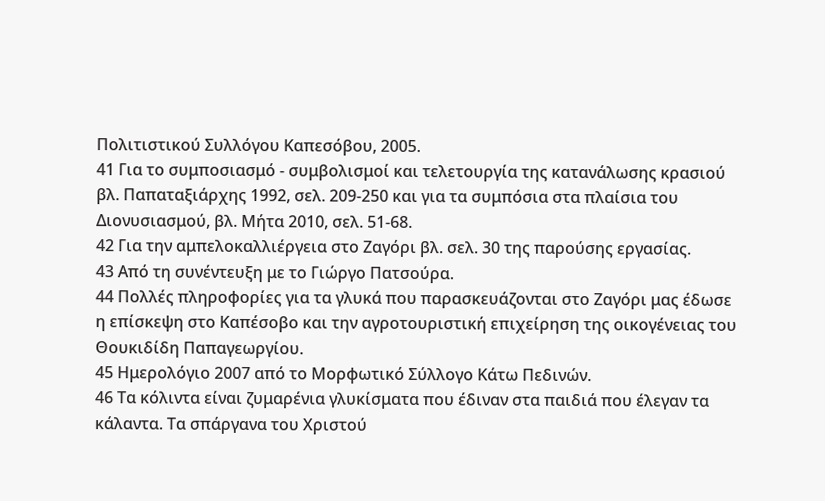Πολιτιστικού Συλλόγου Καπεσόβου, 2005.
41 Για το συμποσιασμό - συμβολισμοί και τελετουργία της κατανάλωσης κρασιού βλ. Παπαταξιάρχης 1992, σελ. 209-250 και για τα συμπόσια στα πλαίσια του Διονυσιασμού, βλ. Μήτα 2010, σελ. 51-68.
42 Για την αμπελοκαλλιέργεια στο Ζαγόρι βλ. σελ. 30 της παρούσης εργασίας.
43 Από τη συνέντευξη με το Γιώργο Πατσούρα.
44 Πολλές πληροφορίες για τα γλυκά που παρασκευάζονται στο Ζαγόρι μας έδωσε η επίσκεψη στο Καπέσοβο και την αγροτουριστική επιχείρηση της οικογένειας του Θουκιδίδη Παπαγεωργίου.
45 Ημερολόγιο 2007 από το Μορφωτικό Σύλλογο Κάτω Πεδινών.
46 Τα κόλιντα είναι ζυμαρένια γλυκίσματα που έδιναν στα παιδιά που έλεγαν τα κάλαντα. Τα σπάργανα του Χριστού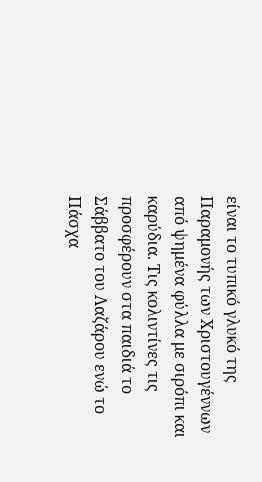είναι το τυπικό γλυκό της Παραμονής των Χριστουγέννων από ψημένα φύλλα με σιρόπι και καρύδια. Τις κολιντίνες τις προσφέρουν στα παιδιά το Σάββατο του Λαζάρου ενώ το Πάσχα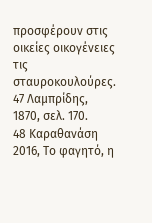προσφέρουν στις οικείες οικογένειες τις σταυροκουλούρες.
47 Λαμπρίδης, 1870, σελ. 170.
48 Καραθανάση 2016, Το φαγητό, η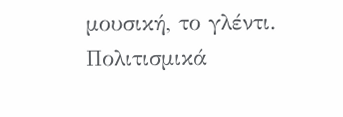μουσική, το γλέντι. Πολιτισμικά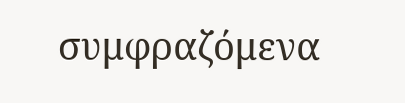συμφραζόμενα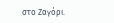στο Ζαγόρι.